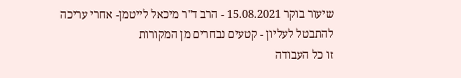שיעור בוקר 15.08.2021 - הרב ד"ר מיכאל לייטמן- אחרי עריכה
להתבטל לעליון - קטעים נבחרים מן המקורות
זו כל העבודה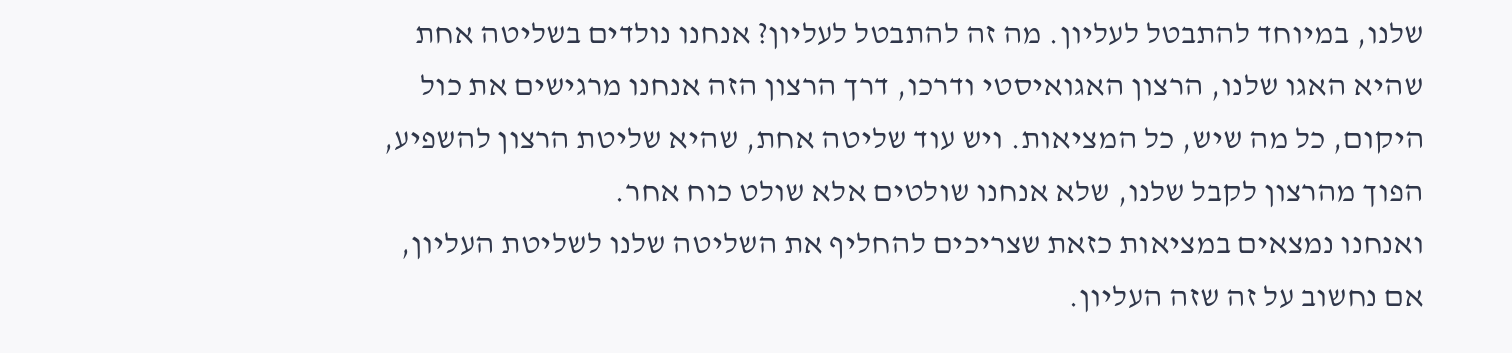שלנו, במיוחד להתבטל לעליון. מה זה להתבטל לעליון? אנחנו נולדים בשליטה אחת שהיא האגו שלנו, הרצון האגואיסטי ודרכו, דרך הרצון הזה אנחנו מרגישים את כול היקום, כל מה שיש, כל המציאות. ויש עוד שליטה אחת, שהיא שליטת הרצון להשפיע, הפוך מהרצון לקבל שלנו, שלא אנחנו שולטים אלא שולט כוח אחר.
ואנחנו נמצאים במציאות כזאת שצריכים להחליף את השליטה שלנו לשליטת העליון, אם נחשוב על זה שזה העליון.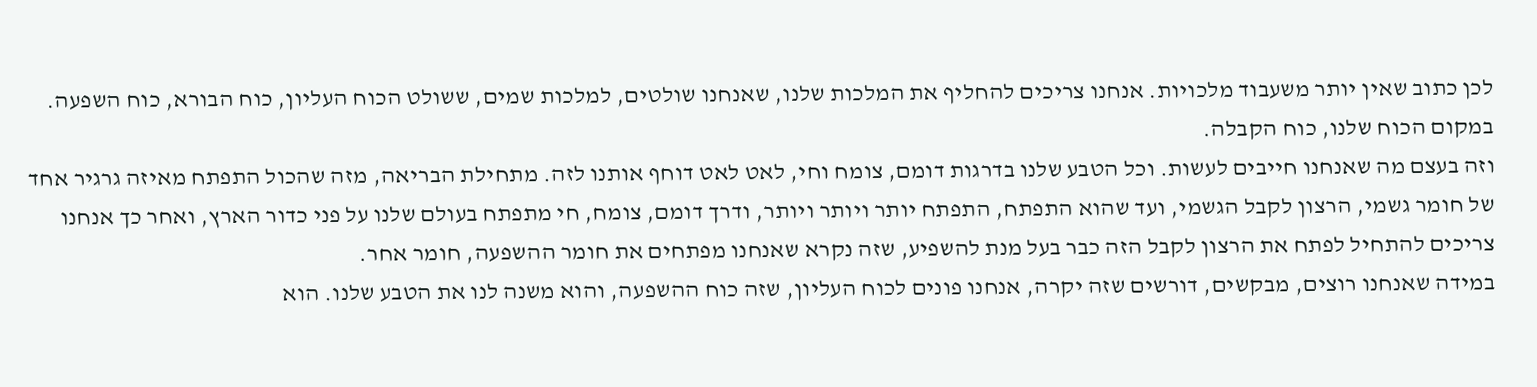לכן כתוב שאין יותר משעבוד מלכויות. אנחנו צריכים להחליף את המלכות שלנו, שאנחנו שולטים, למלכות שמים, ששולט הכוח העליון, כוח הבורא, כוח השפעה. במקום הכוח שלנו, כוח הקבלה.
וזה בעצם מה שאנחנו חייבים לעשות. וכל הטבע שלנו בדרגות דומם, צומח וחי, לאט לאט דוחף אותנו לזה. מתחילת הבריאה, מזה שהכול התפתח מאיזה גרגיר אחד של חומר גשמי, הרצון לקבל הגשמי, ועד שהוא התפתח, התפתח יותר ויותר ויותר, ודרך דומם, צומח, חי מתפתח בעולם שלנו על פני כדור הארץ, ואחר כך אנחנו צריכים להתחיל לפתח את הרצון לקבל הזה כבר בעל מנת להשפיע, שזה נקרא שאנחנו מפתחים את חומר ההשפעה, חומר אחר.
במידה שאנחנו רוצים, מבקשים, דורשים שזה יקרה, אנחנו פונים לכוח העליון, שזה כוח ההשפעה, והוא משנה לנו את הטבע שלנו. הוא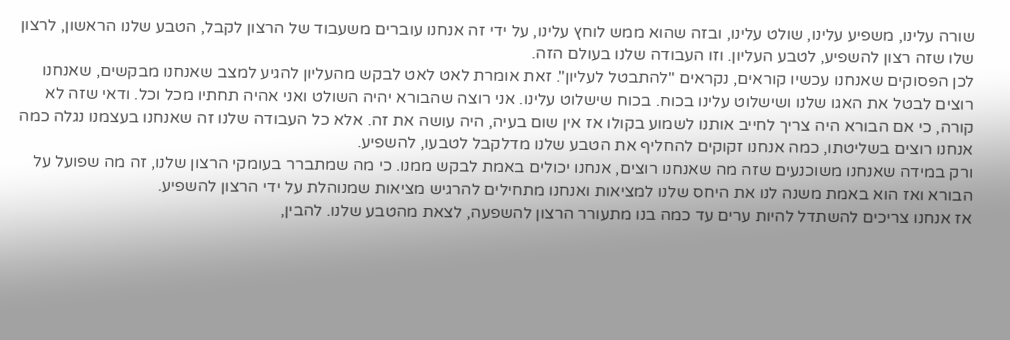שורה עלינו, משפיע עלינו, שולט עלינו, ובזה שהוא ממש לוחץ עלינו, על ידי זה אנחנו עוברים משעבוד של הרצון לקבל, הטבע שלנו הראשון, לרצון שלו שזה רצון להשפיע, לטבע העליון. וזו העבודה שלנו בעולם הזה.
לכן הפסוקים שאנחנו עכשיו קוראים, נקראים "להתבטל לעליון". זאת אומרת לאט לאט לבקש מהעליון להגיע למצב שאנחנו מבקשים, שאנחנו רוצים לבטל את האגו שלנו ושישלוט עלינו בכוח. בכוח שישלוט עלינו. אני רוצה שהבורא יהיה השולט ואני אהיה תחתיו מכל וכל. ודאי שזה לא קורה, כי אם הבורא היה צריך לחייב אותנו לשמוע בקולו אז אין שום בעיה, היה עושה את זה. אלא כל העבודה שלנו זה שאנחנו בעצמנו נגלה כמה אנחנו רוצים בשליטתו, כמה אנחנו זקוקים להחליף את הטבע שלנו מדלקבל לטבעו, להשפיע.
ורק במידה שאנחנו משוכנעים שזה מה שאנחנו רוצים, אנחנו יכולים באמת לבקש ממנו. כי מה שמתברר בעומקי הרצון שלנו, זה מה שפועל על הבורא ואז הוא באמת משנה לנו את היחס שלנו למציאות ואנחנו מתחילים להרגיש מציאות שמנוהלת על ידי הרצון להשפיע.
אז אנחנו צריכים להשתדל להיות ערים עד כמה בנו מתעורר הרצון להשפעה, לצאת מהטבע שלנו. להבין,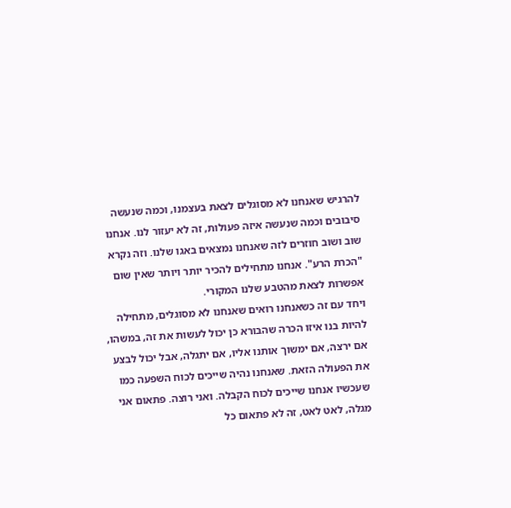להרגיש שאנחנו לא מסוגלים לצאת בעצמנו, וכמה שנעשה סיבובים וכמה שנעשה איזה פעולות, זה לא יעזור לנו. אנחנו שוב ושוב חוזרים לזה שאנחנו נמצאים באגו שלנו. וזה נקרא "הכרת הרע". אנחנו מתחילים להכיר יותר ויותר שאין שום אפשרות לצאת מהטבע שלנו המקורי.
ויחד עם זה כשאנחנו רואים שאנחנו לא מסוגלים, מתחילה להיות בנו איזו הכרה שהבורא כן יכול לעשות את זה, במשהו, אם ירצה, אם ימשוך אותנו אליו, אם יתגלה, אבל יכול לבצע את הפעולה הזאת. שאנחנו נהיה שייכים לכוח השפעה כמו שעכשיו אנחנו שייכים לכוח הקבלה. ואני רוצה. פתאום אני מגלה, לאט לאט, זה לא פתאום כל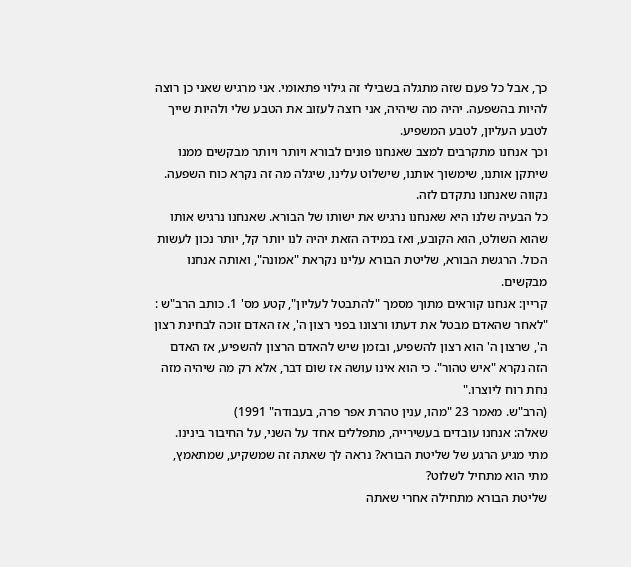כך, אבל כל פעם שזה מתגלה בשבילי זה גילוי פתאומי. אני מרגיש שאני כן רוצה להיות בהשפעה. יהיה מה שיהיה, אני רוצה לעזוב את הטבע שלי ולהיות שייך לטבע העליון, לטבע המשפיע.
וכך אנחנו מתקרבים למצב שאנחנו פונים לבורא ויותר ויותר מבקשים ממנו שיתקן אותנו, שימשוך אותנו, שישלוט עלינו, שיגלה מה זה נקרא כוח השפעה.
נקווה שאנחנו נתקדם לזה.
כל הבעיה שלנו היא שאנחנו נרגיש את ישותו של הבורא. שאנחנו נרגיש אותו שהוא השולט, הוא הקובע, ואז במידה הזאת יהיה לנו יותר קל, יותר נכון לעשות הכול. הרגשת הבורא, שליטת הבורא עלינו נקראת "אמונה", ואותה אנחנו מבקשים.
קריין: אנחנו קוראים מתוך מסמך "להתבטל לעליון", קטע מס' 1. כותב הרב"ש :
"לאחר שהאדם מבטל את דעתו ורצונו בפני רצון ה', אז האדם זוכה לבחינת רצון ה', שרצון ה' הוא רצון להשפיע, ובזמן שיש להאדם הרצון להשפיע, אז האדם הזה נקרא "איש טהור". כי הוא אינו עושה אז שום דבר, אלא רק מה שיהיה מזה נחת רוח ליוצרו."
(הרב"ש. מאמר 23 "מהו, ענין טהרת אפר פרה, בעבודה" 1991)
שאלה: אנחנו עובדים בעשירייה, מתפללים אחד על השני, על החיבור בינינו. מתי מגיע הרגע של שליטת הבורא? נראה לך שאתה זה שמשקיע, שמתאמץ, מתי הוא מתחיל לשלוט?
שליטת הבורא מתחילה אחרי שאתה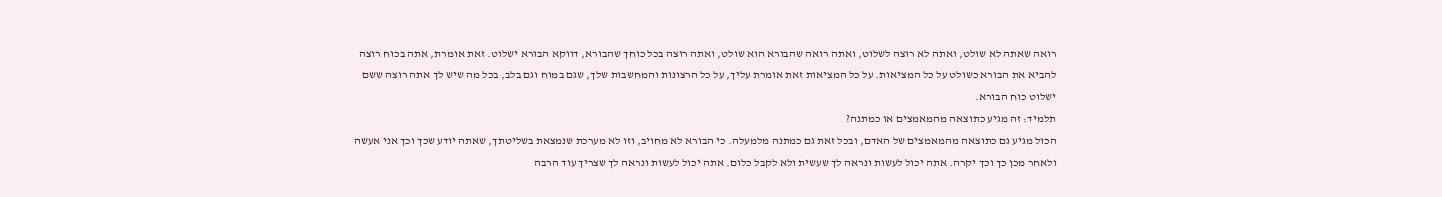רואה שאתה לא שולט, ואתה לא רוצה לשלוט, ואתה רואה שהבורא הוא שולט, ואתה רוצה בכל כוחך שהבורא, דווקא הבורא ישלוט. זאת אומרת, אתה בכוח רוצה להביא את הבורא כשולט על כל המציאות. על כל המציאות זאת אומרת עליך, על כל הרצונות והמחשבות שלך, שגם במוח וגם בלב, בכל מה שיש לך אתה רוצה ששם ישלוט כוח הבורא.
תלמיד: זה מגיע כתוצאה מהמאמצים או כמתנה?
הכול מגיע גם כתוצאה מהמאמצים של האדם, ובכל זאת גם כמתנה מלמעלה. כי הבורא לא מחויב, וזו לא מערכת שנמצאת בשליטתך, שאתה יודע שכך וכך אני אעשה ולאחר מכן כך וכך יקרה. אתה יכול לעשות ונראה לך שעשית ולא לקבל כלום. אתה יכול לעשות ונראה לך שצריך עוד הרבה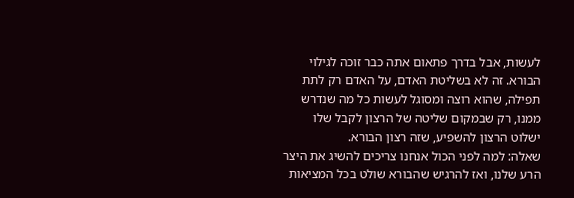לעשות, אבל בדרך פתאום אתה כבר זוכה לגילוי הבורא. זה לא בשליטת האדם, על האדם רק לתת תפילה, שהוא רוצה ומסוגל לעשות כל מה שנדרש ממנו, רק שבמקום שליטה של הרצון לקבל שלו ישלוט הרצון להשפיע, שזה רצון הבורא.
שאלה: למה לפני הכול אנחנו צריכים להשיג את היצר הרע שלנו, ואז להרגיש שהבורא שולט בכל המציאות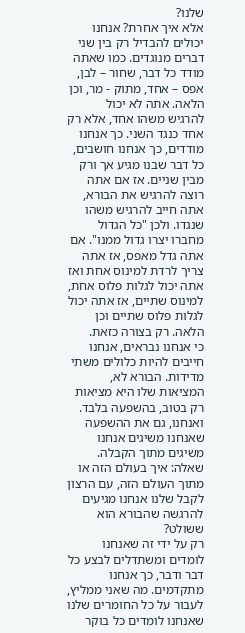שלנו?
אלא איך אחרת? אנחנו יכולים להבדיל רק בין שני דברים מנוגדים. כמו שאתה מודד כל דבר, שחור – לבן, אפס – אחד, מתוק - מר, וכן הלאה. אתה לא יכול להרגיש משהו אחד, אלא רק אחד כנגד השני. כך אנחנו מודדים, כך אנחנו חושבים, כל דבר שבנו מגיע אך ורק מבין שניים. אז אם אתה רוצה להרגיש את הבורא, אתה חייב להרגיש משהו שנגדו. ולכן "כל הגדול מחברו יצרו גדול ממנו". אם אתה גדל מאפס, אז אתה צריך לרדת למינוס אחת ואז אתה יכול לגלות פלוס אחת, למינוס שתיים, אז אתה יכול לגלות פלוס שתיים וכן הלאה. רק בצורה כזאת.
כי אנחנו נבראים, אנחנו חייבים להיות כלולים משתי מדידות. הבורא לא, המציאות שלו היא מציאות רק בטוב, בהשפעה בלבד. ואנחנו, גם את ההשפעה שאנחנו משיגים אנחנו משיגים מתוך הקבלה.
שאלה: איך בעולם הזה או מתוך העולם הזה, עם הרצון לקבל שלנו אנחנו מגיעים להרגשה שהבורא הוא ששולט?
רק על ידי זה שאנחנו לומדים ומשתדלים לבצע כל דבר ודבר, כך אנחנו מתקדמים. מה שאני ממליץ, לעבור על כל החומרים שלנו שאנחנו לומדים כל בוקר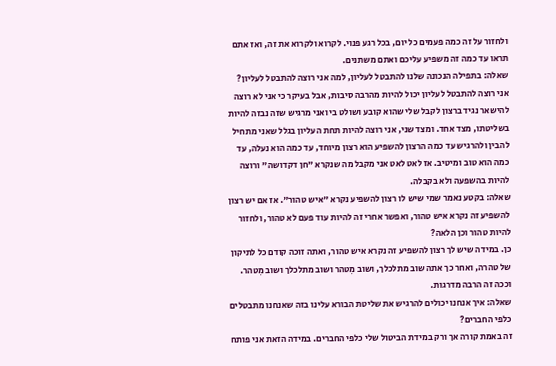ולחזור על זה כמה פעמים כל יום, בכל רגע פנוי. לקרוא ולקרוא את זה, ואז אתם תראו עד כמה זה משפיע עליכם ואתם משתנים.
שאלה: בתפילה הנכונה שלנו להתבטל לעליון, למה אני רוצה להתבטל לעליון?
אני רוצה להתבטל לעליון יכול להיות מהרבה סיבות, אבל בעיקר כי אני לא רוצה להישאר נגיד ברצון לקבל שלי שהוא קובע ושולט בי ואני מרגיש שזה נבזה להיות בשליטתו, מצד אחד. ומצד שני, אני רוצה להיות תחת העליון בגלל שאני מתחיל להבין ולהרגיש עד כמה הרצון להשפיע הוא רצון מיוחד, עד כמה הוא נעלה, עד כמה הוא טוב ומיטיב. אז לאט לאט אני מקבל מה שנקרא "חן דקדושה" ורוצה להיות בהשפעה ולא בקבלה.
שאלה: בקטע נאמר שמי שיש לו רצון להשפיע נקרא "איש טהור". אז אם יש רצון להשפיע זה נקרא איש טהור, ואפשר אחרי זה להיות עוד פעם לא טהור, ולחזור להיות טהור וכן הלאה?
כן. במידה שיש לך רצון להשפיע זה נקרא איש טהור, ואתה זוכה קודם כל לתיקון של טהרה, ואחר כך אתה שוב מתלכלך, ושוב מִטהר ושוב מתלכלך ושוב מִטהר. וככה זה הרבה מדרגות.
שאלה: איך אנחנו יכולים להרגיש את שליטת הבורא עלינו בזה שאנחנו מתבטלים כלפי החברים?
זה באמת קורה אך ורק במידת הביטול שלי כלפי החברים. במידה הזאת אני פותח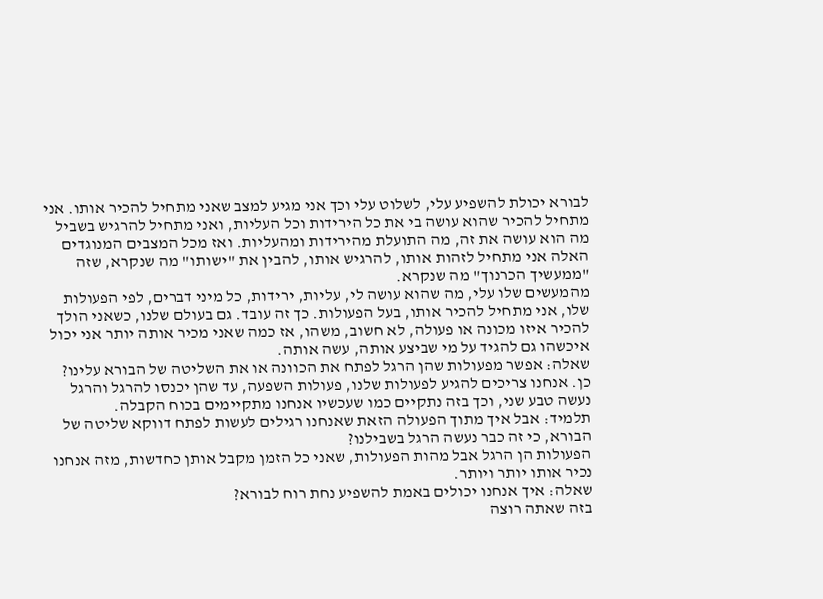לבורא יכולת להשפיע עלי, לשלוט עלי וכך אני מגיע למצב שאני מתחיל להכיר אותו. אני מתחיל להכיר שהוא עושה בי את כל הירידות וכל העליות, ואני מתחיל להרגיש בשביל מה הוא עושה את זה, מה התועלת מהירידות ומהעליות. ואז מכל המצבים המנוגדים האלה אני מתחיל לזהות אותו, להרגיש אותו, להבין את "ישותו" מה שנקרא, שזה "ממעשיך הכרנוך" מה שנקרא.
מהמעשים שלו עלי, מה שהוא עושה לי, עליות, ירידות, כל מיני דברים, לפי הפעולות שלו, אני מתחיל להכיר אותו, בעל הפעולות. כך זה עובד. גם בעולם שלנו, כשאני הולך להכיר איזו מכונה או פעולה, לא חשוב, משהו, אז כמה שאני מכיר אותה יותר אני יכול איכשהו גם להגיד על מי שביצע אותה, עשה אותה.
שאלה: אפשר מפעולות שהן הרגל לפתח את הכוונה או את השליטה של הבורא עלינו?
כן. אנחנו צריכים להגיע לפעולות שלנו, פעולות השפעה, עד שהן יכנסו להרגל והרגל נעשה טבע שני, וכך בזה נתקיים כמו שעכשיו אנחנו מתקיימים בכוח הקבלה.
תלמיד: אבל איך מתוך הפעולה הזאת שאנחנו רגילים לעשות לפתח דווקא שליטה של הבורא, כי זה כבר נעשה הרגל בשבילנו?
הפעולות הן הרגל אבל מהות הפעולות, שאני כל הזמן מקבל אותן כחדשות, מזה אנחנו נכיר אותו יותר ויותר.
שאלה: איך אנחנו יכולים באמת להשפיע נחת רוח לבורא?
בזה שאתה רוצה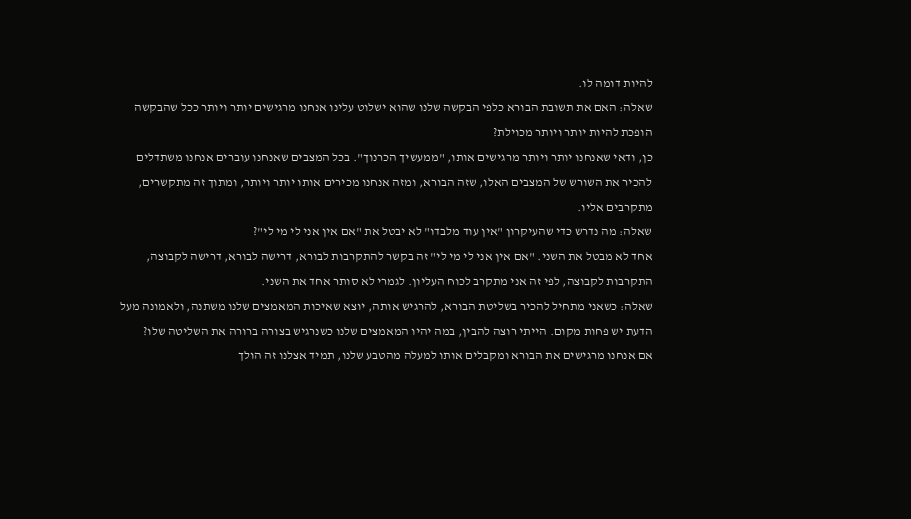להיות דומה לו.
שאלה: האם את תשובת הבורא כלפי הבקשה שלנו שהוא ישלוט עלינו אנחנו מרגישים יותר ויותר ככל שהבקשה הופכת להיות יותר ויותר מכוילת?
כן, ודאי שאנחנו יותר ויותר מרגישים אותו, "ממעשיך הכרנוך". בכל המצבים שאנחנו עוברים אנחנו משתדלים להכיר את השורש של המצבים האלו, שזה הבורא, ומזה אנחנו מכירים אותו יותר ויותר, ומתוך זה מתקשרים, מתקרבים אליו.
שאלה: מה נדרש כדי שהעיקרון "אין עוד מלבדו" לא יבטל את "אם אין אני לי מי לי"?
אחד לא מבטל את השני. "אם אין אני לי מי לי" זה בקשר להתקרבות לבורא, דרישה לבורא, דרישה לקבוצה, התקרבות לקבוצה, לפי זה אני מתקרב לכוח העליון. לגמרי לא סותר אחד את השני.
שאלה: כשאני מתחיל להכיר בשליטת הבורא, להרגיש אותה, יוצא שאיכות המאמצים שלנו משתנה, ולאמונה מעל הדעת יש פחות מקום. הייתי רוצה להבין, במה יהיו המאמצים שלנו כשנרגיש בצורה ברורה את השליטה שלו?
אם אנחנו מרגישים את הבורא ומקבלים אותו למעלה מהטבע שלנו, תמיד אצלנו זה הולך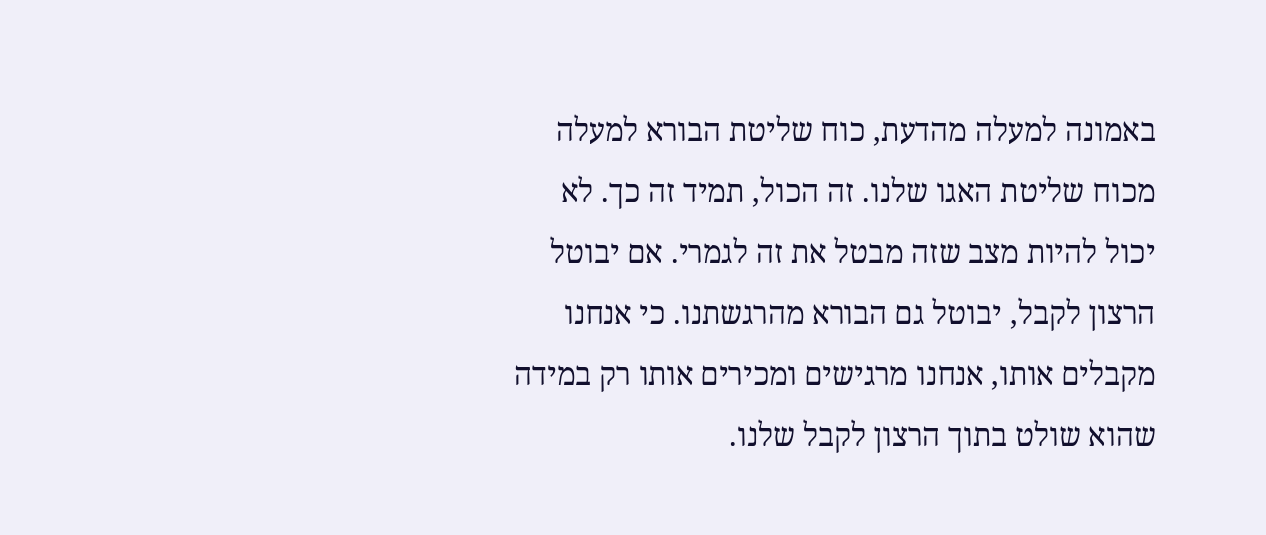באמונה למעלה מהדעת, כוח שליטת הבורא למעלה מכוח שליטת האגו שלנו. זה הכול, תמיד זה כך. לא יכול להיות מצב שזה מבטל את זה לגמרי. אם יבוטל הרצון לקבל, יבוטל גם הבורא מהרגשתנו. כי אנחנו מקבלים אותו, אנחנו מרגישים ומכירים אותו רק במידה שהוא שולט בתוך הרצון לקבל שלנו.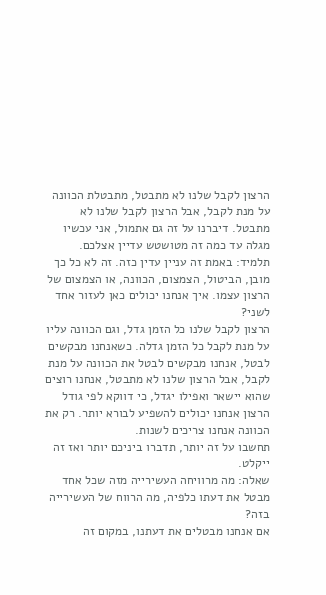הרצון לקבל שלנו לא מתבטל, מתבטלת הכוונה על מנת לקבל, אבל הרצון לקבל שלנו לא מתבטל. דיברנו על זה גם אתמול, אני עכשיו מגלה עד כמה זה מטושטש עדיין אצלכם.
תלמיד: באמת זה עניין עדין כזה. זה לא כל כך מובן, הביטול, הצמצום, הכוונה, או הצמצום של הרצון עצמו. איך אנחנו יכולים כאן לעזור אחד לשני?
הרצון לקבל שלנו כל הזמן גדל, וגם הכוונה עליו על מנת לקבל כל הזמן גדלה. כשאנחנו מבקשים לבטל, אנחנו מבקשים לבטל את הכוונה על מנת לקבל, אבל הרצון שלנו לא מתבטל, אנחנו רוצים שהוא יישאר ואפילו יגדל, כי דווקא לפי גודל הרצון אנחנו יכולים להשפיע לבורא יותר. רק את הכוונה אנחנו צריכים לשנות.
תחשבו על זה יותר, תדברו ביניכם יותר ואז זה ייקלט.
שאלה: מה מרוויחה העשירייה מזה שכל אחד מבטל את דעתו כלפיה, מה הרווח של העשירייה בזה?
אם אנחנו מבטלים את דעתנו, במקום זה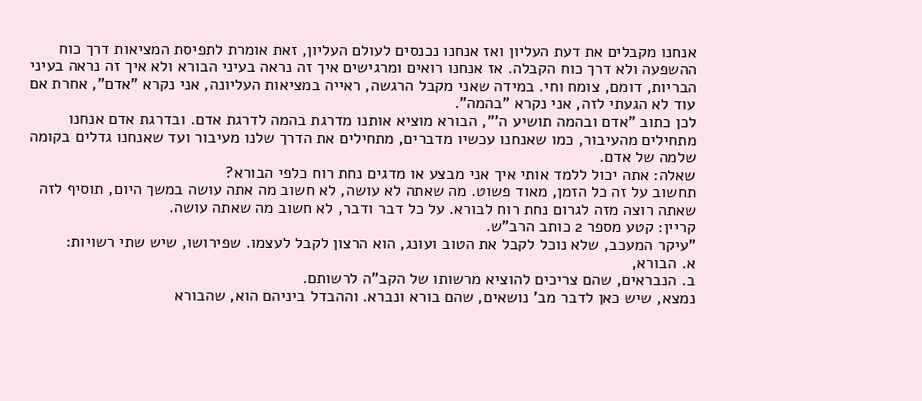אנחנו מקבלים את דעת העליון ואז אנחנו נכנסים לעולם העליון, זאת אומרת לתפיסת המציאות דרך כוח ההשפעה ולא דרך כוח הקבלה. אז אנחנו רואים ומרגישים איך זה נראה בעיני הבורא ולא איך זה נראה בעיני הבריות, דומם, צומח וחי. במידה שאני מקבל הרגשה, ראייה במציאות העליונה, אני נקרא "אדם", אחרת אם עוד לא הגעתי לזה, אני נקרא "בהמה".
לכן כתוב "אדם ובהמה תושיע ה'", הבורא מוציא אותנו מדרגת בהמה לדרגת אדם. ובדרגת אדם אנחנו מתחילים מהעיבור, כמו שאנחנו עכשיו מדברים, מתחילים את הדרך שלנו מעיבור ועד שאנחנו גדלים בקומה שלמה של אדם.
שאלה: אתה יכול ללמד אותי איך אני מבצע או מדגים נחת רוח כלפי הבורא?
תחשוב על זה כל הזמן, מאוד פשוט. מה שאתה לא עושה, לא חשוב מה אתה עושה במשך היום, תוסיף לזה שאתה רוצה מזה לגרום נחת רוח לבורא. על כל דבר ודבר, לא חשוב מה שאתה עושה.
קריין: קטע מספר 2 כותב הרב"ש.
"עיקר המעכב, שלא נוכל לקבל את הטוב ועונג, הוא הרצון לקבל לעצמו. שפירושו, שיש שתי רשויות:
א. הבורא,
ב. הנבראים, שהם צריכים להוציא מרשותו של הקב"ה לרשותם.
נמצא, שיש כאן לדבר מב' נושאים, שהם בורא ונברא. וההבדל ביניהם הוא, שהבורא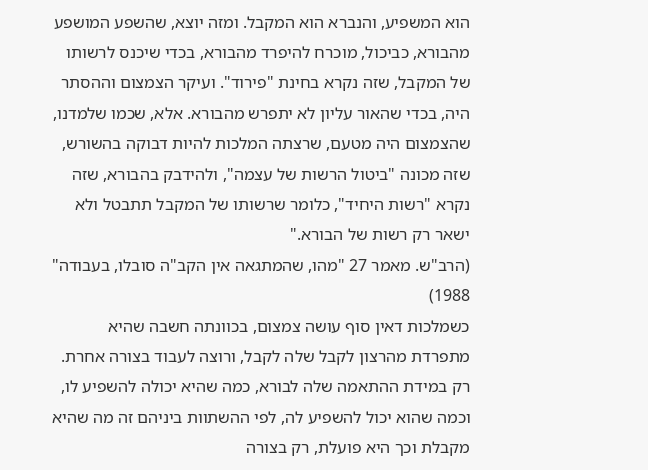הוא המשפיע, והנברא הוא המקבל. ומזה יוצא, שהשפע המושפע מהבורא, כביכול, מוכרח להיפרד מהבורא, בכדי שיכנס לרשותו של המקבל, שזה נקרא בחינת "פירוד". ועיקר הצמצום וההסתר היה, בכדי שהאור עליון לא יתפרש מהבורא. אלא, שכמו שלמדנו, שהצמצום היה מטעם, שרצתה המלכות להיות דבוקה בהשורש, שזה מכונה "ביטול הרשות של עצמה", ולהידבק בהבורא, שזה נקרא "רשות היחיד", כלומר שרשותו של המקבל תתבטל ולא ישאר רק רשות של הבורא."
(הרב"ש. מאמר 27 "מהו, שהמתגאה אין הקב"ה סובלו, בעבודה" 1988)
כשמלכות דאין סוף עושה צמצום, בכוונתה חשבה שהיא מתפרדת מהרצון לקבל שלה לקבל, ורוצה לעבוד בצורה אחרת. רק במידת ההתאמה שלה לבורא, כמה שהיא יכולה להשפיע לו, וכמה שהוא יכול להשפיע לה, לפי ההשתוות ביניהם זה מה שהיא מקבלת וכך היא פועלת, רק בצורה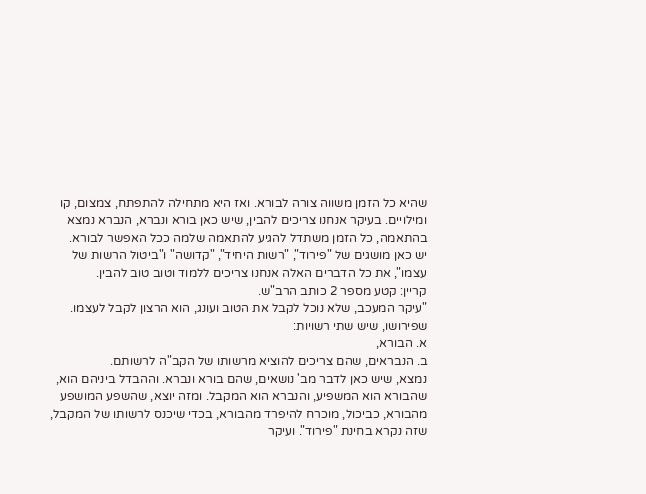שהיא כל הזמן משווה צורה לבורא. ואז היא מתחילה להתפתח, צמצום, קו ומילויים. בעיקר אנחנו צריכים להבין, שיש כאן בורא ונברא, הנברא נמצא בהתאמה, כל הזמן משתדל להגיע להתאמה שלמה ככל האפשר לבורא.
יש כאן מושגים של "פירוד", "רשות היחיד", "קדושה" ו"ביטול הרשות של עצמו", את כל הדברים האלה אנחנו צריכים ללמוד וטוב טוב להבין.
קריין: קטע מספר 2 כותב הרב"ש.
"עיקר המעכב, שלא נוכל לקבל את הטוב ועונג, הוא הרצון לקבל לעצמו. שפירושו, שיש שתי רשויות:
א. הבורא,
ב. הנבראים, שהם צריכים להוציא מרשותו של הקב"ה לרשותם.
נמצא, שיש כאן לדבר מב' נושאים, שהם בורא ונברא. וההבדל ביניהם הוא, שהבורא הוא המשפיע, והנברא הוא המקבל. ומזה יוצא, שהשפע המושפע מהבורא, כביכול, מוכרח להיפרד מהבורא, בכדי שיכנס לרשותו של המקבל, שזה נקרא בחינת "פירוד". ועיקר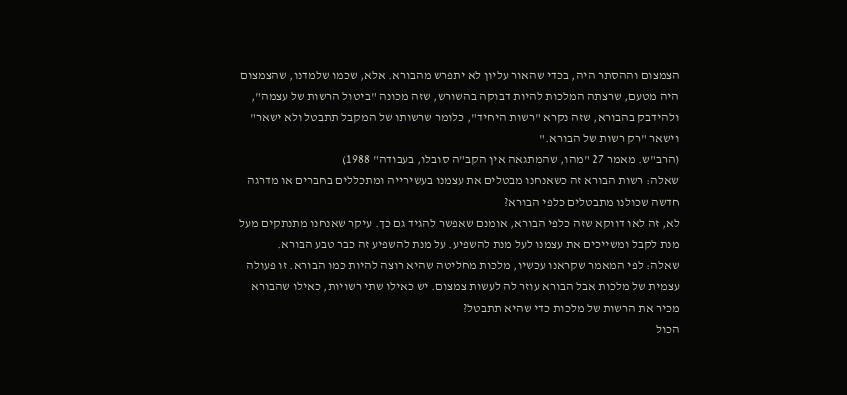הצמצום וההסתר היה, בכדי שהאור עליון לא יתפרש מהבורא. אלא, שכמו שלמדנו, שהצמצום היה מטעם, שרצתה המלכות להיות דבוקה בהשורש, שזה מכונה "ביטול הרשות של עצמה", ולהידבק בהבורא, שזה נקרא "רשות היחיד", כלומר שרשותו של המקבל תתבטל ולא ישאר" וישאר "רק רשות של הבורא."
(הרב"ש. מאמר 27 "מהו, שהמתגאה אין הקב"ה סובלו, בעבודה" 1988)
שאלה: רשות הבורא זה כשאנחנו מבטלים את עצמנו בעשירייה ומתכללים בחברים או מדרגה חדשה שכולנו מתבטלים כלפי הבורא?
לא, זה לאו דווקא שזה כלפי הבורא, אומנם שאפשר להגיד גם כך. עיקר שאנחנו מתנתקים מעל מנת לקבל ומשייכים את עצמנו לעל מנת להשפיע. על מנת להשפיע זה כבר טבע הבורא.
שאלה: לפי המאמר שקראנו עכשיו, מלכות מחליטה שהיא רוצה להיות כמו הבורא. זו פעולה עצמית של מלכות אבל הבורא עוזר לה לעשות צמצום. יש כאילו שתי רשויות, כאילו שהבורא מכיר את הרשות של מלכות כדי שהיא תתבטל?
הכול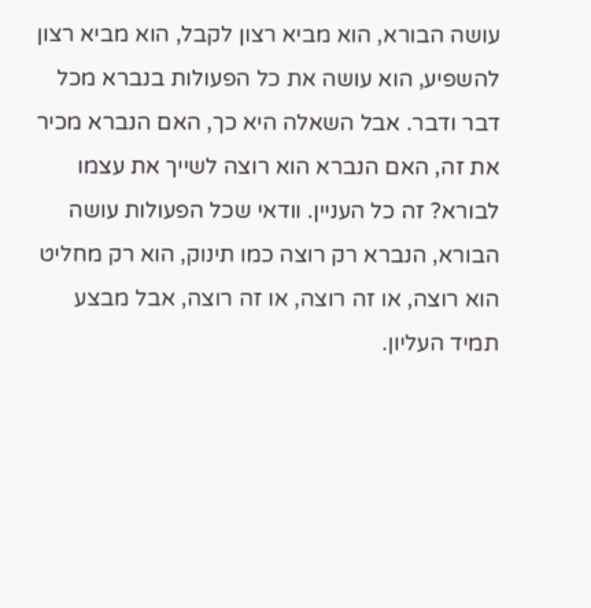עושה הבורא, הוא מביא רצון לקבל, הוא מביא רצון להשפיע, הוא עושה את כל הפעולות בנברא מכל דבר ודבר. אבל השאלה היא כך, האם הנברא מכיר את זה, האם הנברא הוא רוצה לשייך את עצמו לבורא? זה כל העניין. וודאי שכל הפעולות עושה הבורא, הנברא רק רוצה כמו תינוק, הוא רק מחליט הוא רוצה, או זה רוצה, או זה רוצה, אבל מבצע תמיד העליון.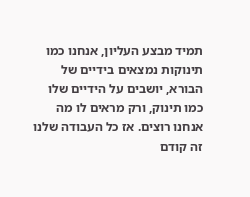תמיד מבצע העליון, אנחנו כמו תינוקות נמצאים בידיים של הבורא, יושבים על הידיים שלו כמו תינוק, ורק מראים לו מה אנחנו רוצים. אז כל העבודה שלנו זה קודם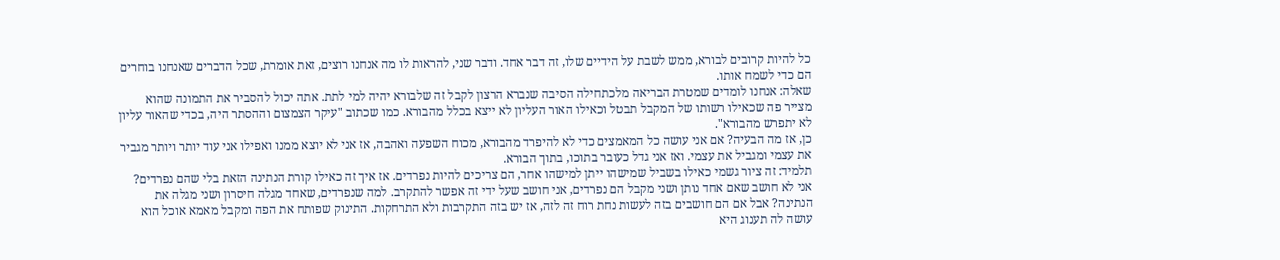כל להיות קרובים לבורא, ממש לשבת על הידיים שלו, זה דבר אחד. ודבר שני, להראות לו מה אנחנו רוצים, זאת אומרת, שכל הדברים שאנחנו בוחרים הם כדי לשמח אותו.
שאלה: אנחנו לומדים שמטרת הבריאה מלכתחילה הסיבה שנברא הרצון לקבל זה שלבורא יהיה למי לתת. אתה יכול להסביר את התמונה שהוא מצייר פה שכאילו רשותו של המקבל תבטל וכאילו האור העליון לא ייצא בכלל מהבורא. כמו שכתוב "עיקר הצמצום וההסתר היה, בכדי שהאור עליון לא יתפרש מהבורא".
כן, אז מה הבעיה? אם אני עושה כל המאמצים כדי לא להיפרד מהבורא, מכוח השפעה ואהבה, אז אני לא יוצא ממנו ואפילו אני עוד יותר ויותר מגביר את עצמי ומגביל את עצמי. ואז אני גדל כעובר בתוכו, בתוך הבורא.
תלמיד: זה ציור גשמי כאילו בשביל שמישהו ייתן למישהו אחר, הם צריכים להיות נפרדים. אז איך זה כאילו קורת הנתינה הזאת בלי שהם נפרדים?
אני לא חושב שאם אחד נותן ושני מקבל הם נפרדים, אני חושב שעל ידי זה אפשר להתקרב. למה שנפרדים, שאחד מגלה חיסרון ושני מגלה את הנתינה? אבל אם הם חושבים בזה לעשות נחת רוח זה לזה, אז יש בזה התקרבות ולא התרחקות. התינוק שפותח את הפה ומקבל מאמא אוכל הוא עושה לה תענוג היא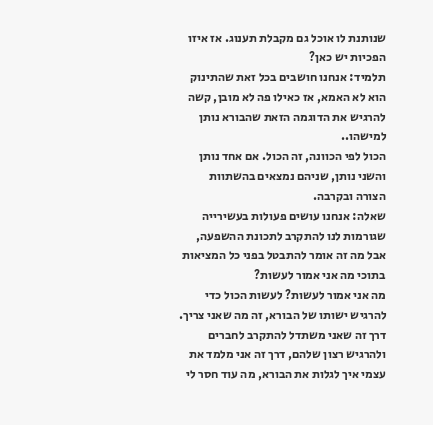שנותנת לו אוכל גם מקבלת תענוג. אז איזו הפכיות יש כאן?
תלמיד: אנחנו חושבים בכל זאת שהתינוק הוא לא האמא, אז כאילו פה לא מובן, קשה להרגיש את הדוגמה הזאת שהבורא נותן למישהו..
הכול לפי הכוונה, זה הכול. אם אחד נותן והשני נותן, שניהם נמצאים בהשתוות הצורה ובקרבה.
שאלה: אנחנו עושים פעולות בעשירייה שגורמות לנו להתקרב לתכונת ההשפעה, אבל מה זה אומר להתבטל בפני כל המציאות בתוכי מה אני אמור לעשות?
מה אני אמור לעשות? לעשות הכול כדי להרגיש ישותו של הבורא, זה מה שאני צריך. דרך זה שאני משתדל להתקרב לחברים ולהרגיש רצון שלהם, דרך זה אני מלמד את עצמי איך לגלות את הבורא, מה עוד חסר לי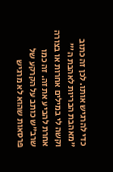כדי להרגיש אותו. לכן זה כתוב "מאהבת הבריות לאהבת ה'" וקשה לי במילים אחרות או בצורה אחרת להביע את זה. זה כמו שרב"ש כותב על הקרקע של פרסאות שהוא לא מרגיש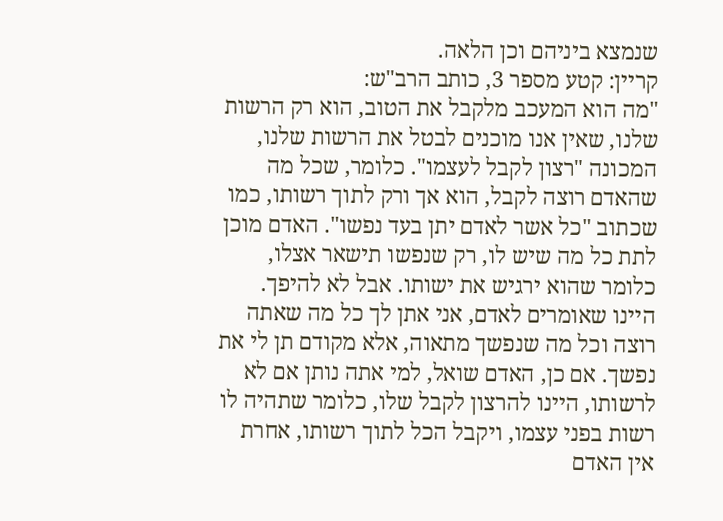שנמצא ביניהם וכן הלאה.
קריין: קטע מספר 3, כותב הרב"ש:
"מה הוא המעכב מלקבל את הטוב, הוא רק הרשות שלנו, שאין אנו מוכנים לבטל את הרשות שלנו, המכונה "רצון לקבל לעצמו". כלומר, שכל מה שהאדם רוצה לקבל, הוא אך ורק לתוך רשותו, כמו שכתוב "כל אשר לאדם יתן בעד נפשו". האדם מוכן לתת כל מה שיש לו, רק שנפשו תישאר אצלו, כלומר שהוא ירגיש את ישותו. אבל לא להיפך.
היינו שאומרים לאדם, אני אתן לך כל מה שאתה רוצה וכל מה שנפשך מתאוה, אלא מקודם תן לי את נפשך. אם כן, האדם שואל, למי אתה נותן אם לא לרשותו, היינו להרצון לקבל שלו, כלומר שתהיה לו רשות בפני עצמו, ויקבל הכל לתוך רשותו, אחרת אין האדם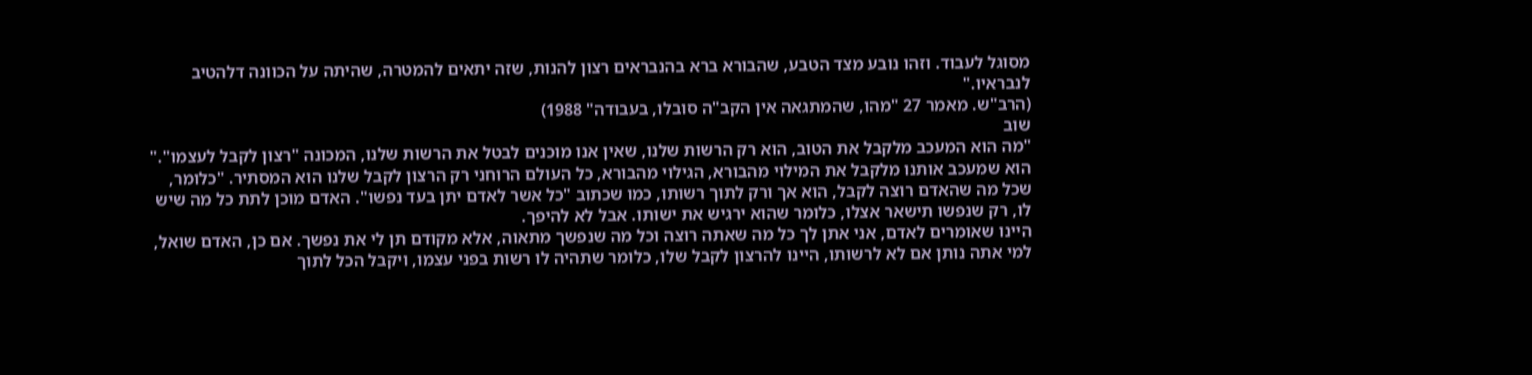מסוגל לעבוד. וזהו נובע מצד הטבע, שהבורא ברא בהנבראים רצון להנות, שזה יתאים להמטרה, שהיתה על הכוונה דלהטיב לנבראיו."
(הרב"ש. מאמר 27 "מהו, שהמתגאה אין הקב"ה סובלו, בעבודה" 1988)
שוב
"מה הוא המעכב מלקבל את הטוב, הוא רק הרשות שלנו, שאין אנו מוכנים לבטל את הרשות שלנו, המכונה "רצון לקבל לעצמו"." הוא שמעכב אותנו מלקבל את המילוי מהבורא, הגילוי מהבורא, כל העולם הרוחני רק הרצון לקבל שלנו הוא המסתיר. "כלומר, שכל מה שהאדם רוצה לקבל, הוא אך ורק לתוך רשותו, כמו שכתוב "כל אשר לאדם יתן בעד נפשו". האדם מוכן לתת כל מה שיש לו, רק שנפשו תישאר אצלו, כלומר שהוא ירגיש את ישותו. אבל לא להיפך.
היינו שאומרים לאדם, אני אתן לך כל מה שאתה רוצה וכל מה שנפשך מתאוה, אלא מקודם תן לי את נפשך. אם כן, האדם שואל, למי אתה נותן אם לא לרשותו, היינו להרצון לקבל שלו, כלומר שתהיה לו רשות בפני עצמו, ויקבל הכל לתוך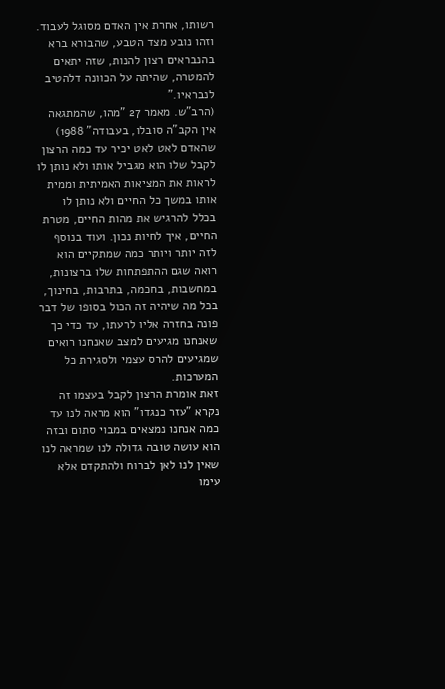רשותו, אחרת אין האדם מסוגל לעבוד. וזהו נובע מצד הטבע, שהבורא ברא בהנבראים רצון להנות, שזה יתאים להמטרה, שהיתה על הכוונה דלהטיב לנבראיו."
(הרב"ש. מאמר 27 "מהו, שהמתגאה אין הקב"ה סובלו, בעבודה" 1988)
שהאדם לאט לאט יכיר עד כמה הרצון לקבל שלו הוא מגביל אותו ולא נותן לו לראות את המציאות האמיתית וממית אותו במשך כל החיים ולא נותן לו בכלל להרגיש את מהות החיים, מטרת החיים, איך לחיות נכון. ועוד בנוסף לזה יותר ויותר כמה שמתקיים הוא רואה שגם ההתפתחות שלו ברצונות, במחשבות, בחכמה, בתרבות, בחינוך, בכל מה שיהיה זה הכול בסופו של דבר פונה בחזרה אליו לרעתו, עד כדי כך שאנחנו מגיעים למצב שאנחנו רואים שמגיעים להרס עצמי ולסגירת כל המערכות.
זאת אומרת הרצון לקבל בעצמו זה נקרא "עזר כנגדו" הוא מראה לנו עד כמה אנחנו נמצאים במבוי סתום ובזה הוא עושה טובה גדולה לנו שמראה לנו שאין לנו לאן לברוח ולהתקדם אלא עימו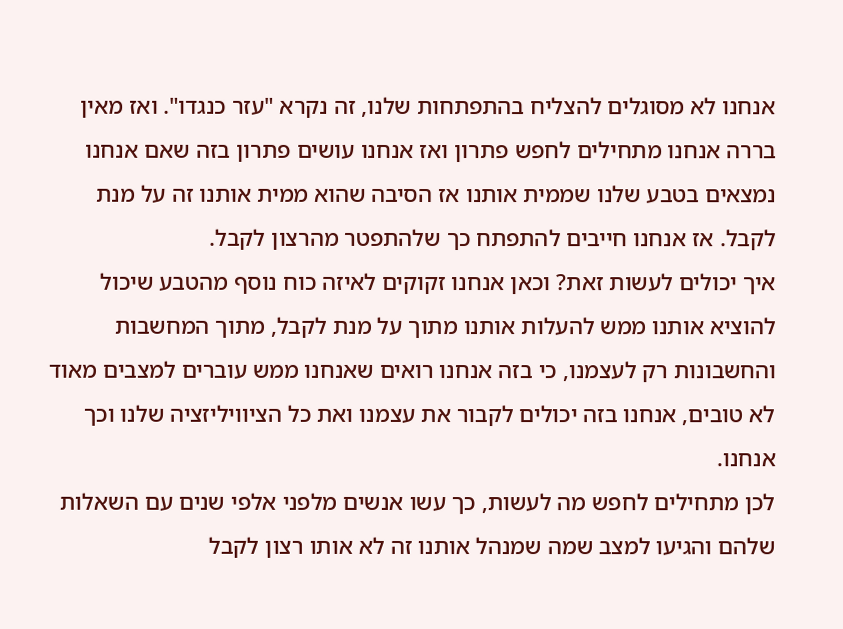אנחנו לא מסוגלים להצליח בהתפתחות שלנו, זה נקרא "עזר כנגדו". ואז מאין בררה אנחנו מתחילים לחפש פתרון ואז אנחנו עושים פתרון בזה שאם אנחנו נמצאים בטבע שלנו שממית אותנו אז הסיבה שהוא ממית אותנו זה על מנת לקבל. אז אנחנו חייבים להתפתח כך שלהתפטר מהרצון לקבל.
איך יכולים לעשות זאת? וכאן אנחנו זקוקים לאיזה כוח נוסף מהטבע שיכול להוציא אותנו ממש להעלות אותנו מתוך על מנת לקבל, מתוך המחשבות והחשבונות רק לעצמנו, כי בזה אנחנו רואים שאנחנו ממש עוברים למצבים מאוד לא טובים, אנחנו בזה יכולים לקבור את עצמנו ואת כל הציוויליזציה שלנו וכך אנחנו.
לכן מתחילים לחפש מה לעשות, כך עשו אנשים מלפני אלפי שנים עם השאלות שלהם והגיעו למצב שמה שמנהל אותנו זה לא אותו רצון לקבל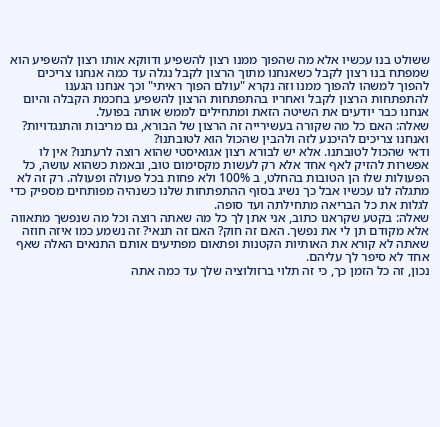ששולט בנו עכשיו אלא מה שהפוך ממנו רצון להשפיע ודווקא אותו רצון להשפיע הוא שמפתח בנו רצון לקבל כשאנחנו מתוך הרצון לקבל נגלה עד כמה אנחנו צריכים להפוך למשהו להפוך ממנו וזה נקרא "עולם הפוך ראיתי" וכך אנחנו הגענו להתפתחות הרצון לקבל ואחריו בהתפתחות הרצון להשפיע בחכמת הקבלה והיום אנחנו כבר יודעים את השיטה הזאת ומתחילים לממש אותה בפועל.
שאלה: האם כל מה שקורה בעשירייה זה הרצון של הבורא, גם מריבות והתנגדויות? ואנחנו צריכים להיכנע לזה ולהבין שהכול הוא לטובתנו?
ודאי שהכול לטובתנו. אלא יש לבורא רצון אגואיסטי שהוא רוצה לרעתנו? אין לו אפשרות להזיק לאף אחד אלא רק לעשות מקסימום טוב, ובאמת כשהוא עושה, כל הפעולות שלו הן הטובות בהחלט, ב 100% ולא פחות בכל פעולה ופעולה. רק זה לא מתגלה לנו עכשיו אבל כך נשיג בסוף ההתפתחות שלנו כשנהיה מפותחים מספיק כדי לגלות את כל הבריאה מתחילתה ועד סופה.
שאלה: בקטע שקראנו כתוב, אני אתן לך כל מה שאתה רוצה וכל מה שנפשך מתאווה אלא מקודם תן לי את נפשך. האם זה חוק? האם זה תנאי? זה נשמע כמו איזה חוזה שאתה לא קורא את האותיות הקטנות ופתאום מפתיעים אותם התנאים האלה שאף אחד לא סיפר לך עליהם.
נכון, זה כל הזמן כך, כי זה תלוי ברזולוציה שלך עד כמה אתה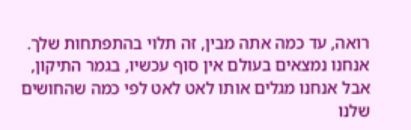רואה, עד כמה אתה מבין, זה תלוי בהתפתחות שלך. אנחנו נמצאים בעולם אין סוף עכשיו, בגמר התיקון, אבל אנחנו מגלים אותו לאט לאט לפי כמה שהחושים שלנו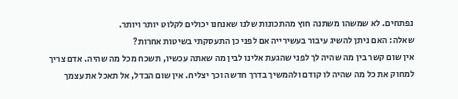נפתחים. לא שמשהו משתנה חוץ מהתכונות שלנו שאנחנו יכולים לקלוט יותר ויותר.
שאלה: האם ניתן להשיג עיבור בעשירייה אם לפני כן התעסקתי בשיטות אחרות?
אין שום קשר בין מה שהיה לך לפני שהגעת אלינו לבין מה שאתה עכשיו, תשכח מכל מה שהיה. אדם צריך למחוק את כל מה שהיה לו קודם ולהמשיך בדרך חדשה וכך יצליח. אין שום הבדל, אל תאכל את עצמך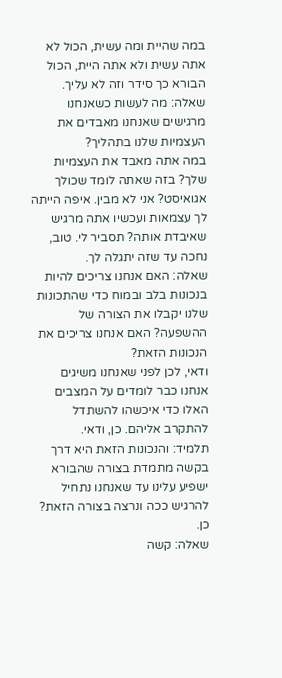במה שהיית ומה עשית, הכול לא אתה עשית ולא אתה היית, הכול הבורא כך סידר וזה לא עליך.
שאלה: מה לעשות כשאנחנו מרגישים שאנחנו מאבדים את העצמיות שלנו בתהליך?
במה אתה מאבד את העצמיות שלך? בזה שאתה לומד שכולך אגואיסט? אני לא מבין. איפה הייתה לך עצמאות ועכשיו אתה מרגיש שאיבדת אותה? תסביר לי. טוב, נחכה עד שזה יתגלה לך.
שאלה: האם אנחנו צריכים להיות בנכונות בלב ובמוח כדי שהתכונות שלנו יקבלו את הצורה של ההשפעה? האם אנחנו צריכים את הנכונות הזאת?
ודאי, לכן לפני שאנחנו משיגים אנחנו כבר לומדים על המצבים האלו כדי איכשהו להשתדל להתקרב אליהם. כן, ודאי.
תלמיד: והנכונות הזאת היא דרך בקשה מתמדת בצורה שהבורא ישפיע עלינו עד שאנחנו נתחיל להרגיש ככה ונרצה בצורה הזאת?
כן.
שאלה: קשה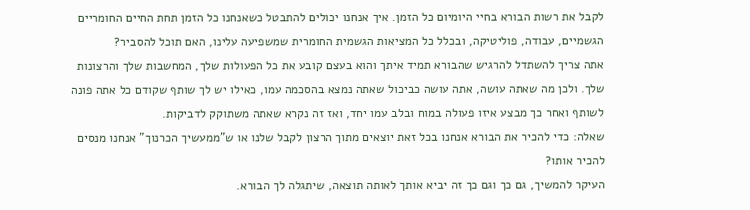לקבל את רשות הבורא בחיי היומיום כל הזמן. איך אנחנו יכולים להתבטל כשאנחנו כל הזמן תחת החיים החומריים הגשמיים, עבודה, פוליטיקה, ובכלל כל המציאות הגשמית החומרית שמשפיעה עלינו, האם תוכל להסביר?
אתה צריך להשתדל להרגיש שהבורא תמיד איתך והוא בעצם קובע את כל הפעולות שלך, המחשבות שלך והרצונות שלך. ולכן מה שאתה עושה, אתה עושה כביכול שאתה נמצא בהסכמה עמו, כאילו יש לך שותף שקודם כל אתה פונה לשותף ואחר כך מבצע איזו פעולה במוח ובלב עמו יחד, ואז זה נקרא שאתה משתוקק לדביקות.
שאלה: כדי להכיר את הבורא אנחנו בכל זאת יוצאים מתוך הרצון לקבל שלנו או ש"ממעשיך הכרנוך" אנחנו מנסים להכיר אותו?
העיקר להמשיך, גם כך וגם כך זה יביא אותך לאותה תוצאה, שיתגלה לך הבורא.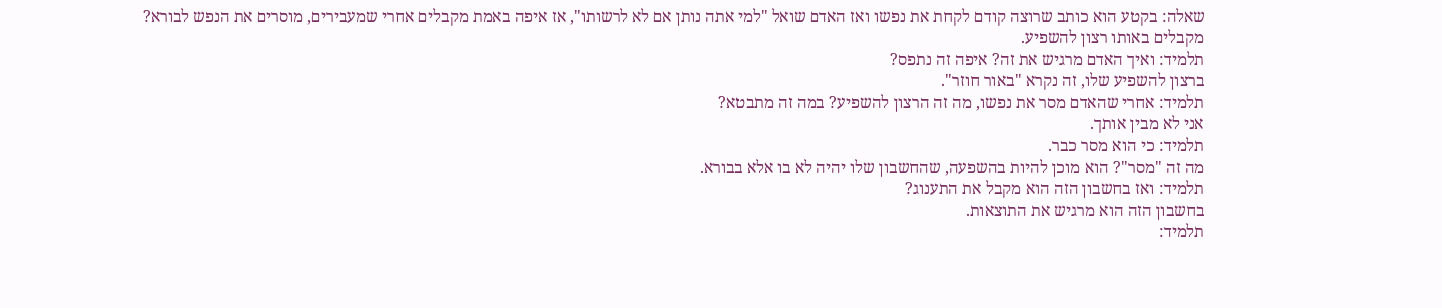שאלה: בקטע הוא כותב שרוצה קודם לקחת את נפשו ואז האדם שואל "למי אתה נותן אם לא לרשותו", אז איפה באמת מקבלים אחרי שמעבירים, מוסרים את הנפש לבורא?
מקבלים באותו רצון להשפיע.
תלמיד: ואיך האדם מרגיש את זה? איפה זה נתפס?
ברצון להשפיע שלו, זה נקרא "באור חוזר".
תלמיד: אחרי שהאדם מסר את נפשו, מה זה הרצון להשפיע? במה זה מתבטא?
אני לא מבין אותך.
תלמיד: כי הוא מסר כבר.
מה זה "מסר"? הוא מוכן להיות בהשפעה, שהחשבון שלו יהיה לא בו אלא בבורא.
תלמיד: ואז בחשבון הזה הוא מקבל את התענוג?
בחשבון הזה הוא מרגיש את התוצאות.
תלמיד: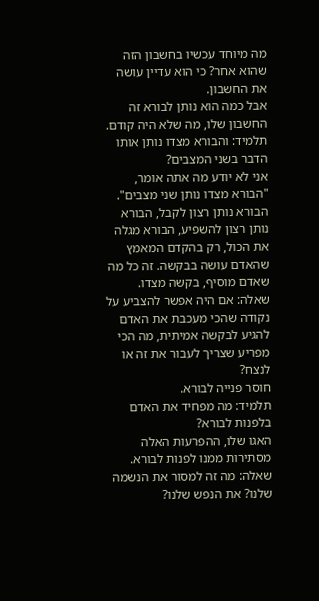מה מיוחד עכשיו בחשבון הזה שהוא אחר? כי הוא עדיין עושה את החשבון.
אבל כמה הוא נותן לבורא זה החשבון שלו, מה שלא היה קודם.
תלמיד: והבורא מצדו נותן אותו הדבר בשני המצבים?
אני לא יודע מה אתה אומר, "הבורא מצדו נותן שני מצבים". הבורא נותן רצון לקבל, הבורא נותן רצון להשפיע, הבורא מגלה את הכול, רק בהקדם המאמץ שהאדם עושה בבקשה. זה כל מה שאדם מוסיף, בקשה מצדו.
שאלה: אם היה אפשר להצביע על נקודה שהכי מעכבת את האדם להגיע לבקשה אמיתית, מה הכי מפריע שצריך לעבור את זה או לנצח?
חוסר פנייה לבורא.
תלמיד: מה מפחיד את האדם בלפנות לבורא?
האגו שלו, ההפרעות האלה מסתירות ממנו לפנות לבורא.
שאלה: מה זה למסור את הנשמה שלנו? את הנפש שלנו?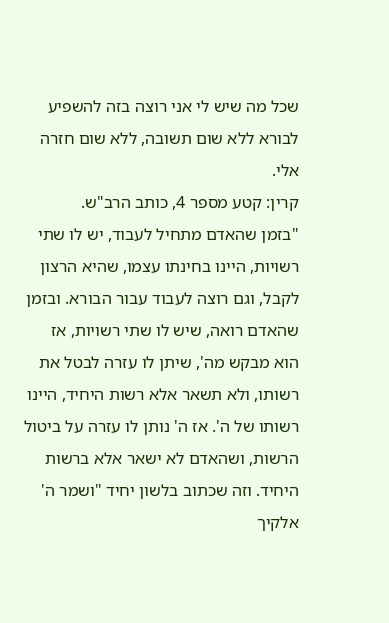שכל מה שיש לי אני רוצה בזה להשפיע לבורא ללא שום תשובה, ללא שום חזרה אלי.
קרין: קטע מספר 4, כותב הרב"ש.
"בזמן שהאדם מתחיל לעבוד, יש לו שתי רשויות, היינו בחינתו עצמו, שהיא הרצון לקבל, וגם רוצה לעבוד עבור הבורא. ובזמן שהאדם רואה, שיש לו שתי רשויות, אז הוא מבקש מה', שיתן לו עזרה לבטל את רשותו, ולא תשאר אלא רשות היחיד, היינו רשותו של ה'. אז ה' נותן לו עזרה על ביטול הרשות, ושהאדם לא ישאר אלא ברשות היחיד. וזה שכתוב בלשון יחיד "ושמר ה' אלקיך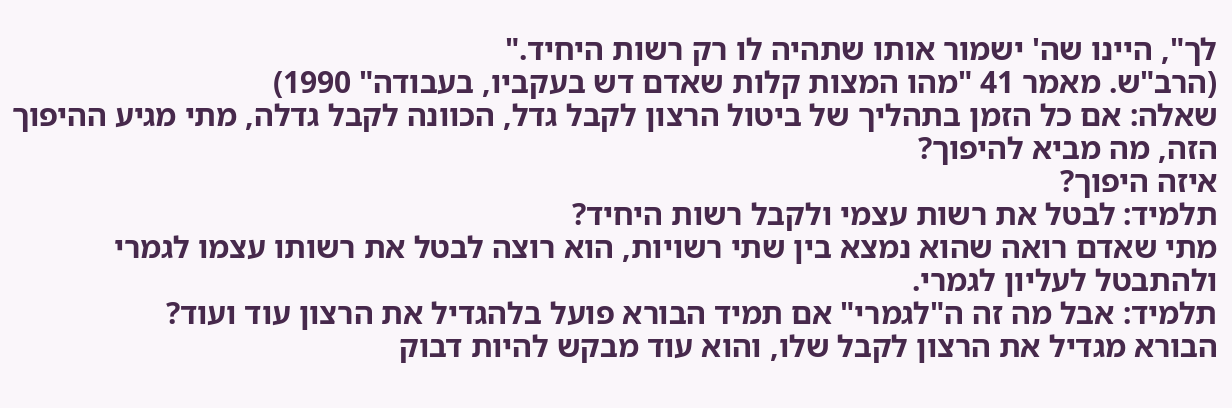לך", היינו שה' ישמור אותו שתהיה לו רק רשות היחיד."
(הרב"ש. מאמר 41 "מהו המצות קלות שאדם דש בעקביו, בעבודה" 1990)
שאלה: אם כל הזמן בתהליך של ביטול הרצון לקבל גדל, הכוונה לקבל גדלה, מתי מגיע ההיפוך הזה, מה מביא להיפוך?
איזה היפוך?
תלמיד: לבטל את רשות עצמי ולקבל רשות היחיד?
מתי שאדם רואה שהוא נמצא בין שתי רשויות, הוא רוצה לבטל את רשותו עצמו לגמרי ולהתבטל לעליון לגמרי.
תלמיד: אבל מה זה ה"לגמרי" אם תמיד הבורא פועל בלהגדיל את הרצון עוד ועוד?
הבורא מגדיל את הרצון לקבל שלו, והוא עוד מבקש להיות דבוק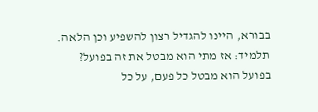בבורא, היינו להגדיל רצון להשפיע וכן הלאה.
תלמיד: אז מתי הוא מבטל את זה בפועל?
בפועל הוא מבטל כל פעם, על כל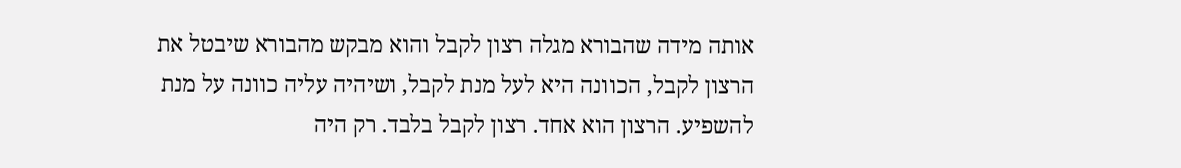אותה מידה שהבורא מגלה רצון לקבל והוא מבקש מהבורא שיבטל את הרצון לקבל, הכוונה היא לעל מנת לקבל, ושיהיה עליה כוונה על מנת להשפיע. הרצון הוא אחד. רצון לקבל בלבד. רק היה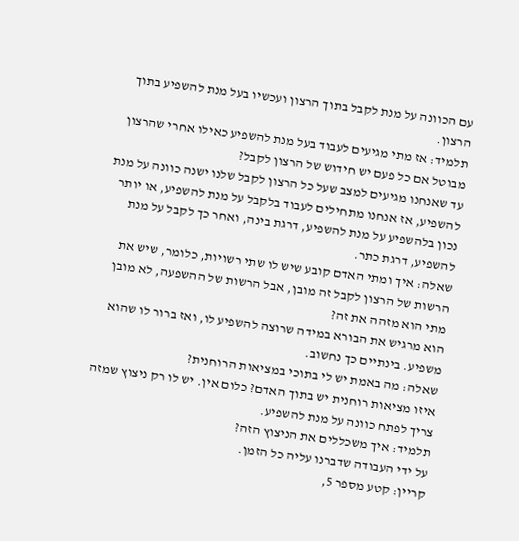עם הכוונה על מנת לקבל בתוך הרצון ועכשיו בעל מנת להשפיע בתוך הרצון.
תלמיד: אז מתי מגיעים לעבוד בעל מנת להשפיע כאילו אחרי שהרצון מבוטל אם כל פעם יש חידוש של הרצון לקבל?
עד שאנחנו מגיעים למצב שעל כל הרצון לקבל שלנו ישנה כוונה על מנת להשפיע, אז אנחנו מתחילים לעבוד בלקבל על מנת להשפיע, או יותר נכון בלהשפיע על מנת להשפיע, דרגת בינה, ואחר כך לקבל על מנת להשפיע, דרגת כתר.
שאלה: איך ומתי האדם קובע שיש לו שתי רשויות, כלומר, שיש את הרשות של הרצון לקבל זה מובן, אבל הרשות של ההשפעה, לא מובן מתי הוא מזהה את זה?
הוא מרגיש את הבורא במידה שרוצה להשפיע לו, ואז ברור לו שהוא משפיע. בינתיים כך נחשוב.
שאלה: מה באמת יש לי בתוכי במציאות הרוחנית?
איזו מציאות רוחנית יש בתוך האדם? כלום אין. יש לו רק ניצוץ שמזה צריך לפתח כוונה על מנת להשפיע.
תלמיד: איך משכללים את הניצוץ הזה?
על ידי העבודה שדברנו עליה כל הזמן.
קריין: קטע מספר 5,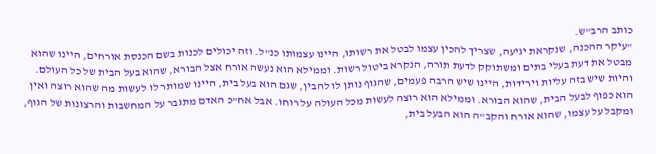כותב הרב"ש.
"עיקר ההכנה, שנקראת יגיעה, שצריך להכין עצמו לבטל את רשותו, היינו עצמותו כנ"ל. וזה יכולים לכנות בשם הכנסת אורחים, היינו שהוא מבטל את דעת בעלי בתים ומשתוקק לדעת תורה, הנקרא ביטול רשות. וממילא הוא נעשה אורח אצל הבורא, שהוא בעל הבית של כל העולם.
והיות שיש בזה עליות וירידות, היינו שיש הרבה פעמים, שהגוף נותן לו להבין, שגם הוא בעל בית, היינו שמותר לו לעשות מה שהוא רוצה ואין הוא כפוף לבעל הבית, שהוא הבורא. וממילא הוא רוצה לעשות מכל העולה על רוחו. אבל אח"כ האדם מתגבר על המחשבות והרצונות של הגוף, ומקבל על עצמו, שהוא אורח והקב"ה הוא הבעל בית,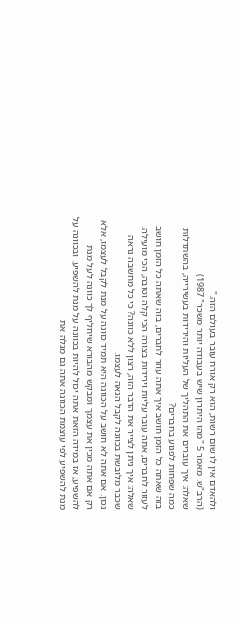ולהאדם אין לו שום רשות, הוא רק אורח עובר בעולם הזה."
(הרב"ש. מאמר 5 "מהו היתרון שיש בעבודה יותר משכר" 1987)
שאלה: איך עוברים את התהליך של העליות והירידות בעשירייה, בהשתדלות כמה שפחות לפגוע בחברים?
בזה שאתה כל הזמן חושב איך אתה עוזר לחברים, בזה שאתה כל הזמן חושב לעזור לחברים, אתה עובר עליות וירידות בצורה הכי קלה וטובה, הכי מועילה.
שאלה: איך ניתן לצייר את הדבר הזה, רצון ללא כוונה? כי כל מחשבה נראה שכבר מלובשת בכוונה לקבל הנאה לעצמו.
נכון. אם אתה לא חושב על הכוונה היא תמיד כוונה על מנת לקבל לעצמו, אלא רק אם אתה מכין את עצמך ומבקש מהבורא שיחליף לך כוונה לעל מנת להשפיע, אז במידה הזאת אתה יכול להיות בכוונה על מנת להשפיע. ובכוונה על מנת להשפיע לפי עוצמת הכוונה אתה גם מגלה את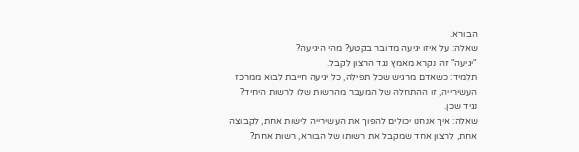הבורא.
שאלה: על איזו יגיעה מדובר בקטע? מהי היגיעה?
"יגיעה" זה נקרא מאמץ נגד הרצון לקבל.
תלמיד: כשאדם מרגיש שכל תפילה, כל יגיעה חייבת לבוא ממרכז העשירייה, זו ההתחלה של המעבר מהרשות שלו לרשות היחיד?
נגיד שכן.
שאלה: איך אנחנו יכולים להפוך את העשירייה לישות אחת, לקבוצה אחת, לרצון אחד שמקבל את רשותו של הבורא, רשות אחת?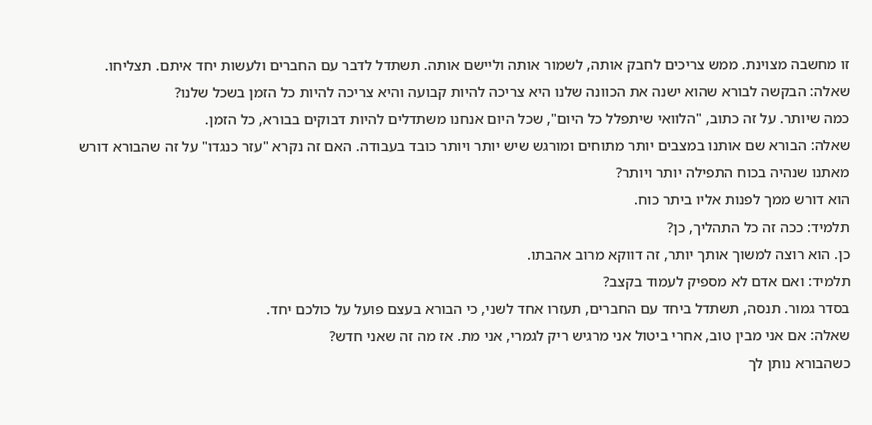זו מחשבה מצוינת. ממש צריכים לחבק אותה, לשמור אותה וליישם אותה. תשתדל לדבר עם החברים ולעשות יחד איתם. תצליחו.
שאלה: הבקשה לבורא שהוא ישנה את הכוונה שלנו היא צריכה להיות קבועה והיא צריכה להיות כל הזמן בשכל שלנו?
כמה שיותר. על זה כתוב, "הלוואי שיתפלל כל היום", שכל היום אנחנו משתדלים להיות דבוקים בבורא, כל הזמן.
שאלה: הבורא שם אותנו במצבים יותר מתוחים ומורגש שיש יותר ויותר כובד בעבודה. האם זה נקרא "עזר כנגדו" על זה שהבורא דורש מאתנו שנהיה בכוח התפילה יותר ויותר?
הוא דורש ממך לפנות אליו ביתר כוח.
תלמיד: ככה זה כל התהליך, כן?
כן. הוא רוצה למשוך אותך יותר, זה דווקא מרוב אהבתו.
תלמיד: ואם אדם לא מספיק לעמוד בקצב?
בסדר גמור. תנסה, תשתדל ביחד עם החברים, תעזרו אחד לשני, כי הבורא בעצם פועל על כולכם יחד.
שאלה: אם אני מבין טוב, אחרי ביטול אני מרגיש ריק לגמרי, אני מת. אז מה זה שאני חדש?
כשהבורא נותן לך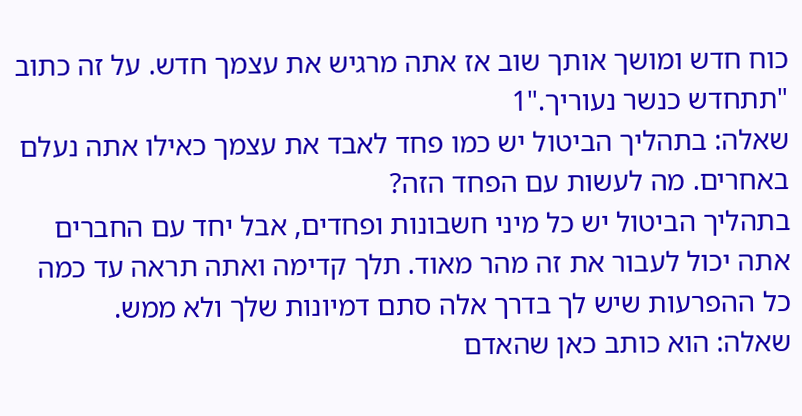כוח חדש ומושך אותך שוב אז אתה מרגיש את עצמך חדש. על זה כתוב "תתחדש כנשר נעוריך."1
שאלה: בתהליך הביטול יש כמו פחד לאבד את עצמך כאילו אתה נעלם באחרים. מה לעשות עם הפחד הזה?
בתהליך הביטול יש כל מיני חשבונות ופחדים, אבל יחד עם החברים אתה יכול לעבור את זה מהר מאוד. תלך קדימה ואתה תראה עד כמה כל ההפרעות שיש לך בדרך אלה סתם דמיונות שלך ולא ממש.
שאלה: הוא כותב כאן שהאדם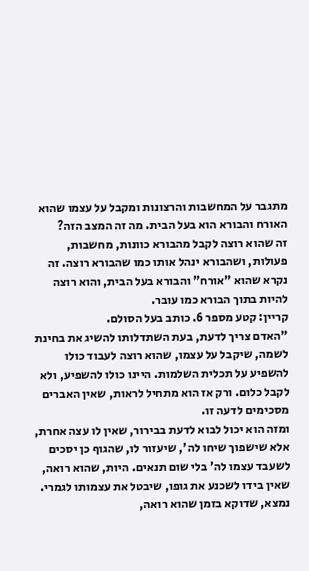מתגבר על המחשבות והרצונות ומקבל על עצמו שהוא האורח והבורא הוא בעל הבית. מה זה המצב הזה?
זה שהוא רוצה לקבל מהבורא כוונות, מחשבות, פעולות, ושהבורא ינהל אותו כמו שהבורא רוצה. זה נקרא שהוא "אורח" והבורא בעל הבית, והוא רוצה להיות בתוך הבורא כמו עובר.
קריין: קטע מספר 6. כותב בעל הסולם.
"האדם צריך לדעת, בעת השתדלותו להשיג את בחינת לשמה, שיקבל על עצמו, שהוא רוצה לעבוד כולו להשפיע על תכלית השלמות. היינו כולו להשפיע, ולא לקבל כלום. ורק אז הוא מתחיל לראות, שאין האברים מסכימים לדעה זו.
ומזה הוא יכול לבוא לדעת בבירור, שאין לו עצה אחרת, אלא שישפוך שיחו לה', שיעזור לו, שהגוף כן יסכים לשעבד עצמו לה' בלי שום תנאים. היות, שהוא רואה, שאין בידו לשכנע את גופו, שיבטל את עצמותו לגמרי. נמצא, שדוקא בזמן שהוא רואה,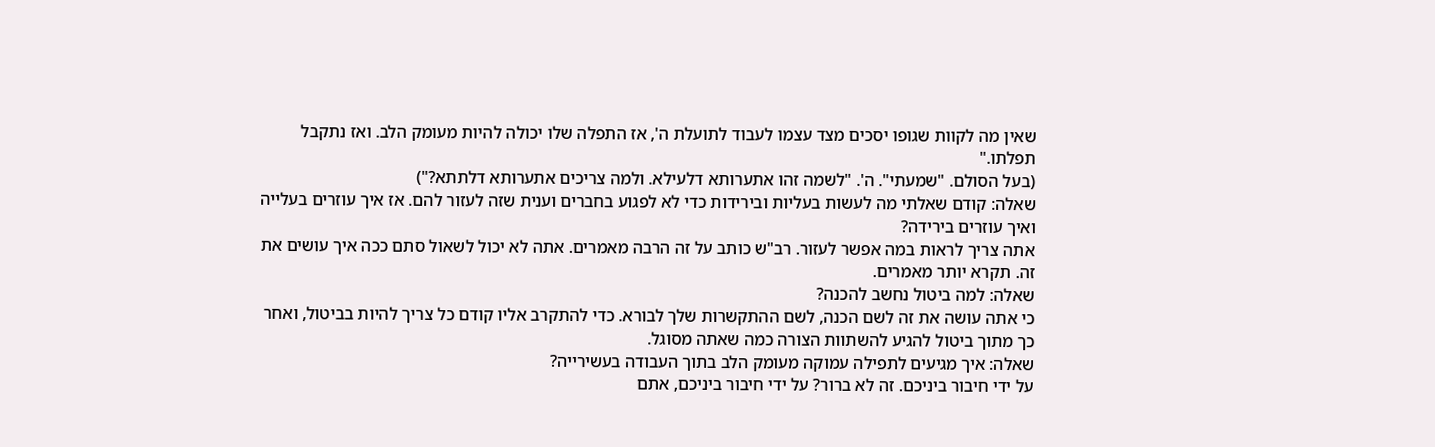שאין מה לקוות שגופו יסכים מצד עצמו לעבוד לתועלת ה', אז התפלה שלו יכולה להיות מעומק הלב. ואז נתקבל תפלתו."
(בעל הסולם. "שמעתי". ה'. "לשמה זהו אתערותא דלעילא. ולמה צריכים אתערותא דלתתא?")
שאלה: קודם שאלתי מה לעשות בעליות ובירידות כדי לא לפגוע בחברים וענית שזה לעזור להם. אז איך עוזרים בעלייה ואיך עוזרים בירידה?
אתה צריך לראות במה אפשר לעזור. רב"ש כותב על זה הרבה מאמרים. אתה לא יכול לשאול סתם ככה איך עושים את זה. תקרא יותר מאמרים.
שאלה: למה ביטול נחשב להכנה?
כי אתה עושה את זה לשם הכנה, לשם ההתקשרות שלך לבורא. כדי להתקרב אליו קודם כל צריך להיות בביטול, ואחר כך מתוך ביטול להגיע להשתוות הצורה כמה שאתה מסוגל.
שאלה: איך מגיעים לתפילה עמוקה מעומק הלב בתוך העבודה בעשירייה?
על ידי חיבור ביניכם. זה לא ברור? על ידי חיבור ביניכם, אתם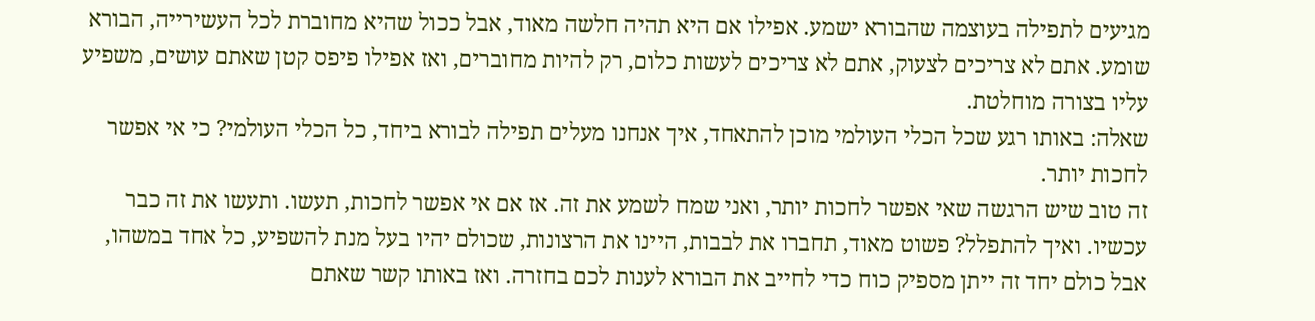מגיעים לתפילה בעוצמה שהבורא ישמע. אפילו אם היא תהיה חלשה מאוד, אבל ככול שהיא מחוברת לכל העשירייה, הבורא שומע. אתם לא צריכים לצעוק, אתם לא צריכים לעשות כלום, רק להיות מחוברים, ואז אפילו פיפס קטן שאתם עושים, משפיע עליו בצורה מוחלטת.
שאלה: באותו רגע שכל הכלי העולמי מוכן להתאחד, איך אנחנו מעלים תפילה לבורא ביחד, כל הכלי העולמי? כי אי אפשר לחכות יותר.
זה טוב שיש הרגשה שאי אפשר לחכות יותר, ואני שמח לשמע את זה. אז אם אי אפשר לחכות, תעשו. ותעשו את זה כבר עכשיו. ואיך להתפלל? פשוט מאוד, תחברו את לבבות, היינו את הרצונות, שכולם יהיו בעל מנת להשפיע, כל אחד במשהו, אבל כולם יחד זה ייתן מספיק כוח כדי לחייב את הבורא לענות לכם בחזרה. ואז באותו קשר שאתם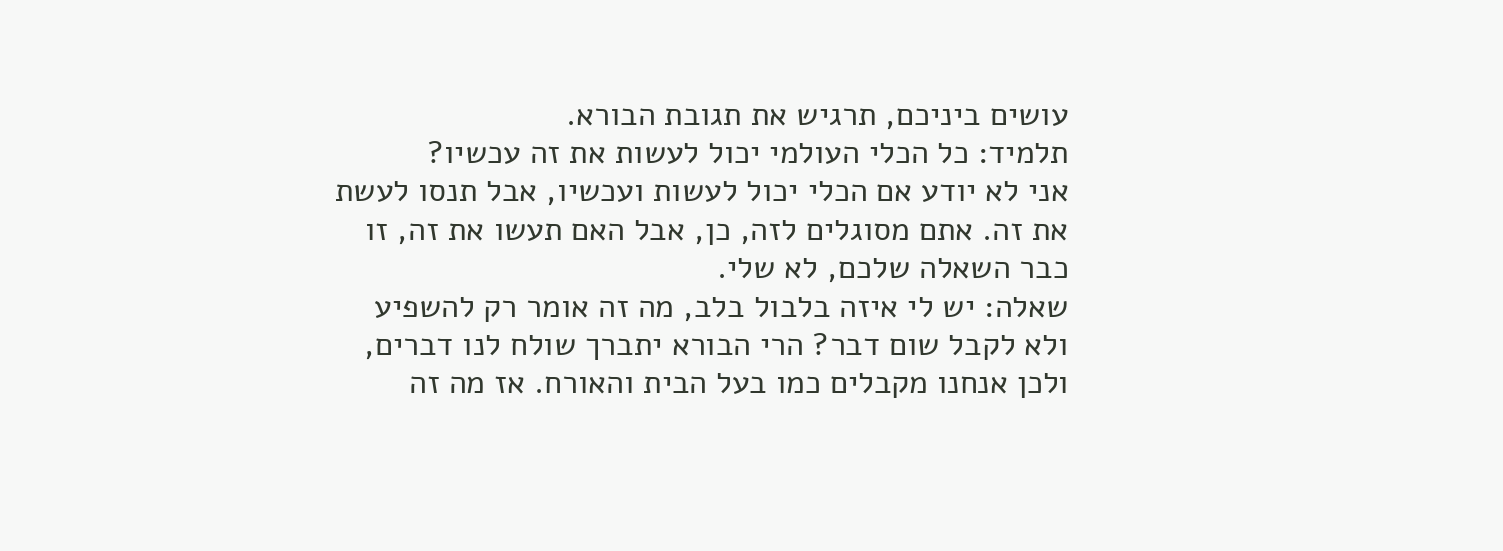עושים ביניכם, תרגיש את תגובת הבורא.
תלמיד: כל הכלי העולמי יכול לעשות את זה עכשיו?
אני לא יודע אם הכלי יכול לעשות ועכשיו, אבל תנסו לעשת את זה. אתם מסוגלים לזה, כן, אבל האם תעשו את זה, זו כבר השאלה שלכם, לא שלי.
שאלה: יש לי איזה בלבול בלב, מה זה אומר רק להשפיע ולא לקבל שום דבר? הרי הבורא יתברך שולח לנו דברים, ולכן אנחנו מקבלים כמו בעל הבית והאורח. אז מה זה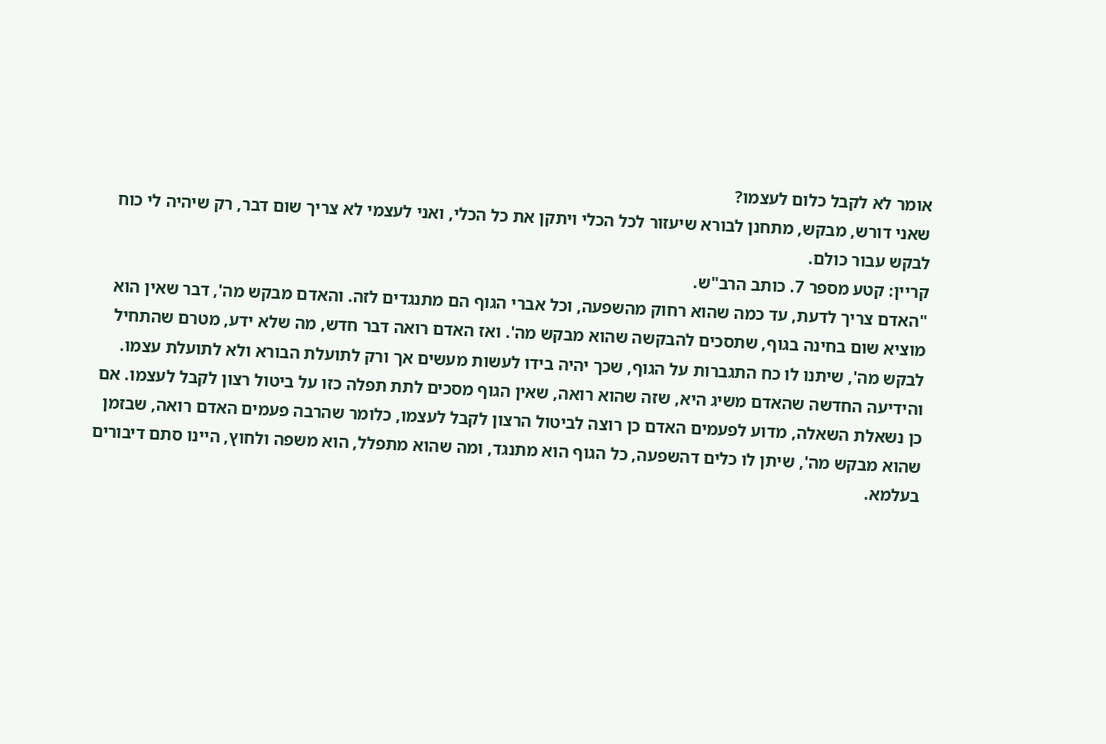אומר לא לקבל כלום לעצמו?
שאני דורש, מבקש, מתחנן לבורא שיעזור לכל הכלי ויתקן את כל הכלי, ואני לעצמי לא צריך שום דבר, רק שיהיה לי כוח לבקש עבור כולם.
קריין: קטע מספר 7. כותב הרב"ש.
"האדם צריך לדעת, עד כמה שהוא רחוק מהשפעה, וכל אברי הגוף הם מתנגדים לזה. והאדם מבקש מה', דבר שאין הוא מוציא שום בחינה בגוף, שתסכים להבקשה שהוא מבקש מה'. ואז האדם רואה דבר חדש, מה שלא ידע, מטרם שהתחיל לבקש מה', שיתנו לו כח התגברות על הגוף, שכך יהיה בידו לעשות מעשים אך ורק לתועלת הבורא ולא לתועלת עצמו.
והידיעה החדשה שהאדם משיג היא, שזה שהוא רואה, שאין הגוף מסכים לתת תפלה כזו על ביטול רצון לקבל לעצמו. אם כן נשאלת השאלה, מדוע לפעמים האדם כן רוצה לביטול הרצון לקבל לעצמו, כלומר שהרבה פעמים האדם רואה, שבזמן שהוא מבקש מה', שיתן לו כלים דהשפעה, כל הגוף הוא מתנגד, ומה שהוא מתפלל, הוא משפה ולחוץ, היינו סתם דיבורים בעלמא.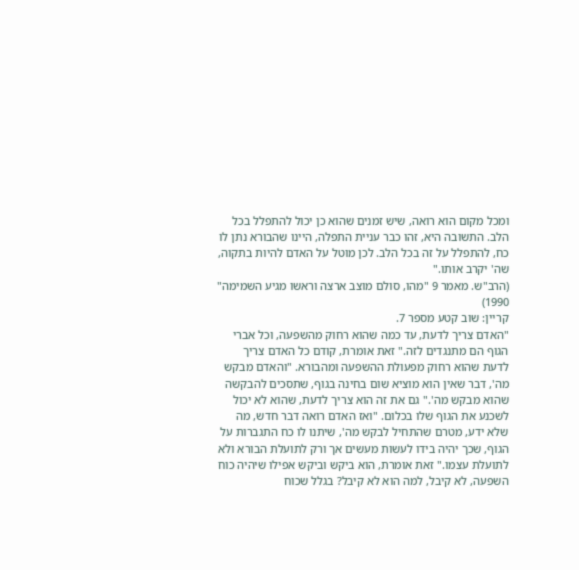ומכל מקום הוא רואה, שיש זמנים שהוא כן יכול להתפלל בכל הלב. התשובה היא, זהו כבר עניית התפלה, היינו שהבורא נתן לו כח, להתפלל על זה בכל הלב. לכן מוטל על האדם להיות בתקוה, שה' יקרב אותו."
(הרב"ש. מאמר 9 "מהו, סולם מוצב ארצה וראשו מגיע השמימה" 1990)
קריין: שוב קטע מספר 7.
"האדם צריך לדעת, עד כמה שהוא רחוק מהשפעה, וכל אברי הגוף הם מתנגדים לזה." זאת אומרת, קודם כל האדם צריך לדעת שהוא רחוק מפעולת ההשפעה ומהבורא. "והאדם מבקש מה', דבר שאין הוא מוציא שום בחינה בגוף, שתסכים להבקשה שהוא מבקש מה'." גם את זה הוא צריך לדעת, שהוא לא יכול לשכנע את הגוף שלו בכלום. "ואז האדם רואה דבר חדש, מה שלא ידע, מטרם שהתחיל לבקש מה', שיתנו לו כח התגברות על הגוף, שכך יהיה בידו לעשות מעשים אך ורק לתועלת הבורא ולא לתועלת עצמו." זאת אומרת, הוא ביקש וביקש אפילו שיהיה כוח השפעה, לא קיבל, למה הוא לא קיבל? בגלל שכוח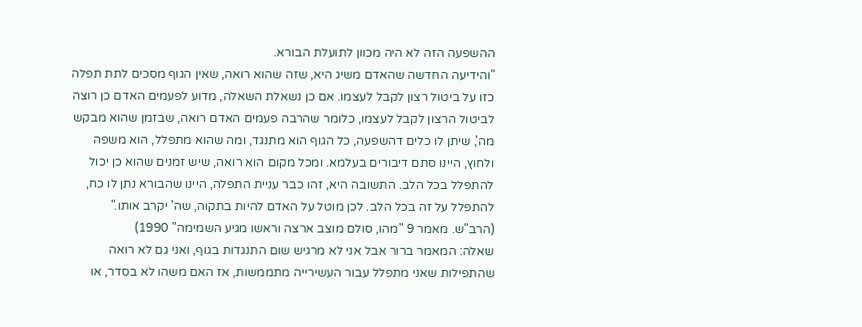ההשפעה הזה לא היה מכוון לתועלת הבורא.
"והידיעה החדשה שהאדם משיג היא, שזה שהוא רואה, שאין הגוף מסכים לתת תפלה כזו על ביטול רצון לקבל לעצמו. אם כן נשאלת השאלה, מדוע לפעמים האדם כן רוצה לביטול הרצון לקבל לעצמו, כלומר שהרבה פעמים האדם רואה, שבזמן שהוא מבקש מה', שיתן לו כלים דהשפעה, כל הגוף הוא מתנגד, ומה שהוא מתפלל, הוא משפה ולחוץ, היינו סתם דיבורים בעלמא. ומכל מקום הוא רואה, שיש זמנים שהוא כן יכול להתפלל בכל הלב. התשובה היא, זהו כבר עניית התפלה, היינו שהבורא נתן לו כח, להתפלל על זה בכל הלב. לכן מוטל על האדם להיות בתקוה, שה' יקרב אותו."
(הרב"ש. מאמר 9 "מהו, סולם מוצב ארצה וראשו מגיע השמימה" 1990)
שאלה: המאמר ברור אבל אני לא מרגיש שום התנגדות בגוף, ואני גם לא רואה שהתפילות שאני מתפלל עבור העשירייה מתממשות, אז האם משהו לא בסדר, או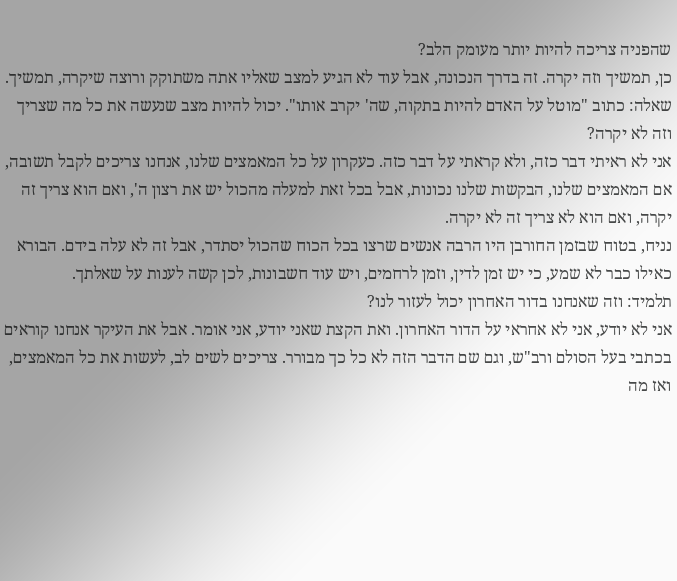שהפניה צריכה להיות יותר מעומק הלב?
כן, תמשיך וזה יקרה. זה בדרך הנכונה, אבל עוד לא הגיע למצב שאליו אתה משתוקק ורוצה שיקרה, תמשיך.
שאלה: כתוב "מוטל על האדם להיות בתקוה, שה' יקרב אותו". יכול להיות מצב שנעשה את כל מה שצריך וזה לא יקרה?
אני לא ראיתי דבר כזה, ולא קראתי על דבר כזה. כעקרון על כל המאמצים שלנו, אנחנו צריכים לקבל תשובה, אם המאמצים שלנו, הבקשות שלנו נכונות, אבל בכל זאת למעלה מהכול יש את רצון ה', ואם הוא צריך זה יקרה, ואם הוא לא צריך זה לא יקרה.
נניח, בטוח שבזמן החורבן היו הרבה אנשים שרצו בכל הכוח שהכול יסתדר, אבל זה לא עלה בידם. הבורא כאילו כבר לא שמע, כי יש זמן לדין, וזמן לרחמים, ויש עוד חשבונות, לכן קשה לענות על שאלתך.
תלמיד: וזה שאנחנו בדור האחרון יכול לעזור לנו?
אני לא יודע, אני לא אחראי על הדור האחרון. ואת הקצת שאני יודע, אני אומר. אבל את העיקר אנחנו קוראים בכתבי בעל הסולם ורב"ש, וגם שם הדבר הזה לא כל כך מבורר. צריכים לשים לב, לעשות את כל המאמצים, ואז מה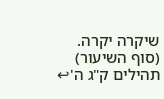שיקרה יקרה.
(סוף השיעור)
תהילים ק"ג ה'↩